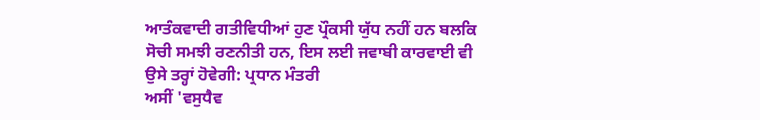ਆਤੰਕਵਾਦੀ ਗਤੀਵਿਧੀਆਂ ਹੁਣ ਪ੍ਰੌਕਸੀ ਯੁੱਧ ਨਹੀਂ ਹਨ ਬਲਕਿ ਸੋਚੀ ਸਮਝੀ ਰਣਨੀਤੀ ਹਨ, ਇਸ ਲਈ ਜਵਾਬੀ ਕਾਰਵਾਈ ਵੀ ਉਸੇ ਤਰ੍ਹਾਂ ਹੋਵੇਗੀ: ਪ੍ਰਧਾਨ ਮੰਤਰੀ
ਅਸੀਂ 'ਵਸੁਧੈਵ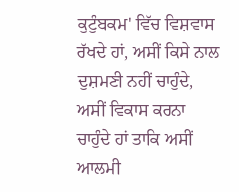ਕੁਟੁੰਬਕਮ' ਵਿੱਚ ਵਿਸ਼ਵਾਸ ਰੱਖਦੇ ਹਾਂ, ਅਸੀਂ ਕਿਸੇ ਨਾਲ ਦੁਸ਼ਮਣੀ ਨਹੀਂ ਚਾਹੁੰਦੇ, ਅਸੀਂ ਵਿਕਾਸ ਕਰਨਾ ਚਾਹੁੰਦੇ ਹਾਂ ਤਾਕਿ ਅਸੀਂ ਆਲਮੀ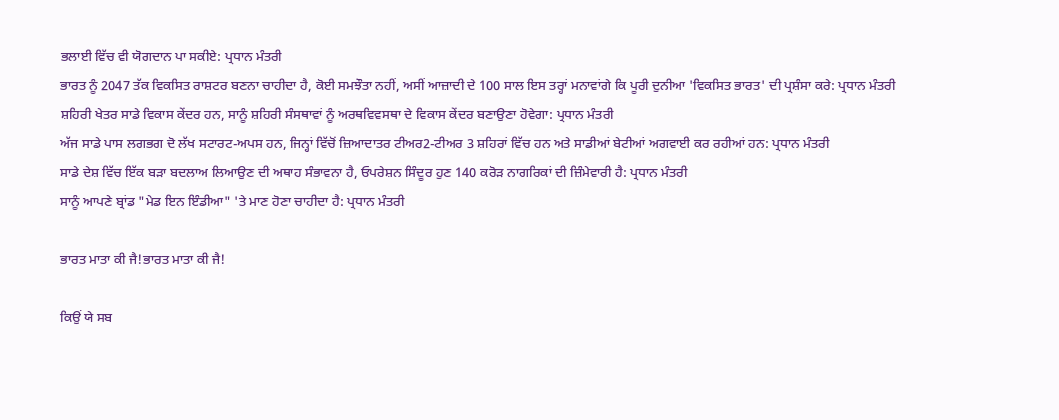ਭਲਾਈ ਵਿੱਚ ਵੀ ਯੋਗਦਾਨ ਪਾ ਸਕੀਏ: ਪ੍ਰਧਾਨ ਮੰਤਰੀ
ਭਾਰਤ ਨੂੰ 2047 ਤੱਕ ਵਿਕਸਿਤ ਰਾਸ਼ਟਰ ਬਣਨਾ ਚਾਹੀਦਾ ਹੈ, ਕੋਈ ਸਮਝੌਤਾ ਨਹੀਂ, ਅਸੀਂ ਆਜ਼ਾਦੀ ਦੇ 100 ਸਾਲ ਇਸ ਤਰ੍ਹਾਂ ਮਨਾਵਾਂਗੇ ਕਿ ਪੂਰੀ ਦੁਨੀਆ 'ਵਿਕਸਿਤ ਭਾਰਤ' ਦੀ ਪ੍ਰਸ਼ੰਸਾ ਕਰੇ: ਪ੍ਰਧਾਨ ਮੰਤਰੀ
ਸ਼ਹਿਰੀ ਖੇਤਰ ਸਾਡੇ ਵਿਕਾਸ ਕੇਂਦਰ ਹਨ, ਸਾਨੂੰ ਸ਼ਹਿਰੀ ਸੰਸਥਾਵਾਂ ਨੂੰ ਅਰਥਵਿਵਸਥਾ ਦੇ ਵਿਕਾਸ ਕੇਂਦਰ ਬਣਾਉਣਾ ਹੋਵੇਗਾ: ਪ੍ਰਧਾਨ ਮੰਤਰੀ
ਅੱਜ ਸਾਡੇ ਪਾਸ ਲਗਭਗ ਦੋ ਲੱਖ ਸਟਾਰਟ-ਅਪਸ ਹਨ, ਜਿਨ੍ਹਾਂ ਵਿੱਚੋਂ ਜ਼ਿਆਦਾਤਰ ਟੀਅਰ2-ਟੀਅਰ 3 ਸ਼ਹਿਰਾਂ ਵਿੱਚ ਹਨ ਅਤੇ ਸਾਡੀਆਂ ਬੇਟੀਆਂ ਅਗਵਾਈ ਕਰ ਰਹੀਆਂ ਹਨ: ਪ੍ਰਧਾਨ ਮੰਤਰੀ
ਸਾਡੇ ਦੇਸ਼ ਵਿੱਚ ਇੱਕ ਬੜਾ ਬਦਲਾਅ ਲਿਆਉਣ ਦੀ ਅਥਾਹ ਸੰਭਾਵਨਾ ਹੈ, ਓਪਰੇਸ਼ਨ ਸਿੰਦੂਰ ਹੁਣ 140 ਕਰੋੜ ਨਾਗਰਿਕਾਂ ਦੀ ਜ਼ਿੰਮੇਵਾਰੀ ਹੈ: ਪ੍ਰਧਾਨ ਮੰਤਰੀ
ਸਾਨੂੰ ਆਪਣੇ ਬ੍ਰਾਂਡ "ਮੇਡ ਇਨ ਇੰਡੀਆ" 'ਤੇ ਮਾਣ ਹੋਣਾ ਚਾਹੀਦਾ ਹੈ: ਪ੍ਰਧਾਨ ਮੰਤਰੀ

ਭਾਰਤ ਮਾਤਾ ਕੀ ਜੈ!ਭਾਰਤ ਮਾਤਾ ਕੀ ਜੈ!

ਕਿਉਂ ਯੇ ਸਬ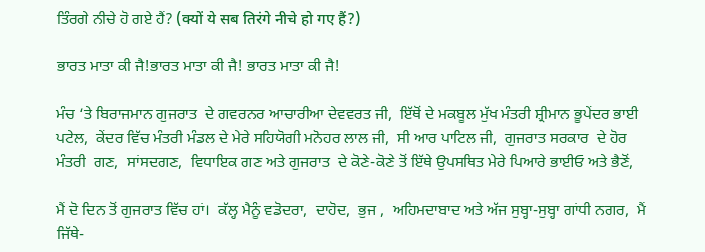ਤਿੰਰਗੇ ਨੀਚੇ ਹੋ ਗਏ ਹੈਂ? (क्यों ये सब तिरंगे नीचे हो गए हैं?)

ਭਾਰਤ ਮਾਤਾ ਕੀ ਜੈ!ਭਾਰਤ ਮਾਤਾ ਕੀ ਜੈ! ਭਾਰਤ ਮਾਤਾ ਕੀ ਜੈ!

ਮੰਚ ‘ਤੇ ਬਿਰਾਜਮਾਨ ਗੁਜਰਾਤ  ਦੇ ਗਵਰਨਰ ਆਚਾਰੀਆ ਦੇਵਵਰਤ ਜੀ,  ਇੱਥੋਂ ਦੇ ਮਕਬੂਲ ਮੁੱਖ ਮੰਤਰੀ ਸ਼੍ਰੀਮਾਨ ਭੂਪੇਂਦਰ ਭਾਈ ਪਟੇਲ,  ਕੇਂਦਰ ਵਿੱਚ ਮੰਤਰੀ ਮੰਡਲ ਦੇ ਮੇਰੇ ਸਹਿਯੋਗੀ ਮਨੋਹਰ ਲਾਲ ਜੀ,  ਸੀ ਆਰ ਪਾਟਿਲ ਜੀ,  ਗੁਜਰਾਤ ਸਰਕਾਰ  ਦੇ ਹੋਰ ਮੰਤਰੀ  ਗਣ,  ਸਾਂਸਦਗਣ,  ਵਿਧਾਇਕ ਗਣ ਅਤੇ ਗੁਜਰਾਤ  ਦੇ ਕੋਣੇ-ਕੋਣੇ ਤੋਂ ਇੱਥੇ ਉਪਸਥਿਤ ਮੇਰੇ ਪਿਆਰੇ ਭਾਈਓ ਅਤੇ ਭੈਣੋਂ,

ਮੈਂ ਦੋ ਦਿਨ ਤੋਂ ਗੁਜਰਾਤ ਵਿੱਚ ਹਾਂ।  ਕੱਲ੍ਹ ਮੈਨੂੰ ਵਡੋਦਰਾ,  ਦਾਹੋਦ,  ਭੁਜ ,  ਅਹਿਮਦਾਬਾਦ ਅਤੇ ਅੱਜ ਸੁਬ੍ਹਾ-ਸੁਬ੍ਹਾ ਗਾਂਧੀ ਨਗਰ,  ਮੈਂ ਜਿੱਥੇ-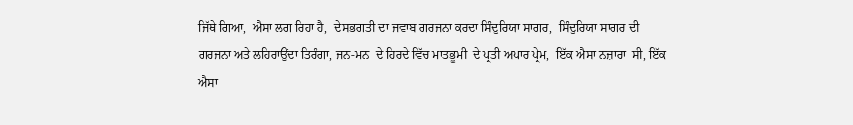ਜਿੱਥੇ ਗਿਆ,  ਐਸਾ ਲਗ ਰਿਹਾ ਹੈ,  ਦੇਸਭਗਤੀ ਦਾ ਜਵਾਬ ਗਰਜਨਾ ਕਰਦਾ ਸਿੰਦੁਰਿਯਾ ਸਾਗਰ,  ਸਿੰਦੁਰਿਯਾ ਸਾਗਰ ਦੀ ਗਰਜਨਾ ਅਤੇ ਲਹਿਰਾਉਂਦਾ ਤਿਰੰਗਾ, ਜਨ-ਮਨ  ਦੇ ਹਿਰਦੇ ਵਿੱਚ ਮਾਤਭੂਮੀ  ਦੇ ਪ੍ਰਤੀ ਅਪਾਰ ਪ੍ਰੇਮ,  ਇੱਕ ਐਸਾ ਨਜ਼ਾਰਾ  ਸੀ, ਇੱਕ ਐਸਾ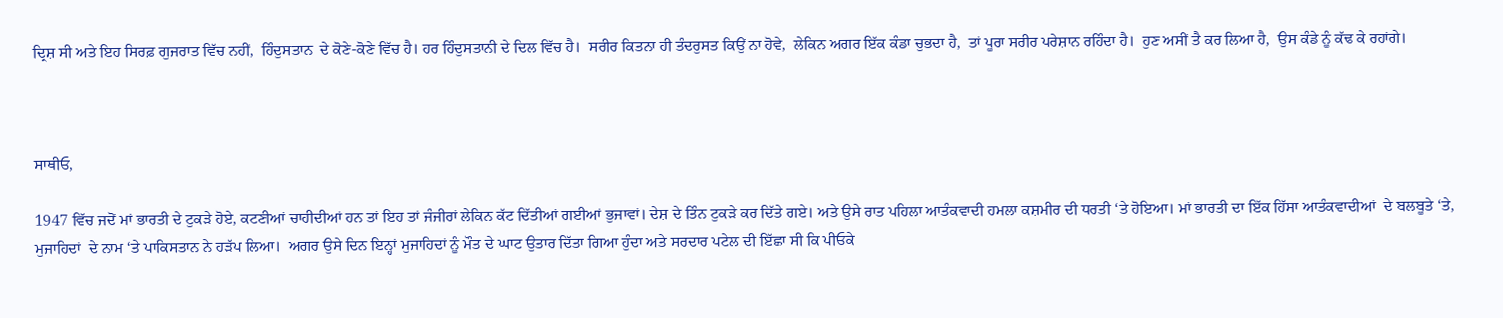ਦ੍ਰਿਸ਼ ਸੀ ਅਤੇ ਇਹ ਸਿਰਫ਼ ਗੁਜਰਾਤ ਵਿੱਚ ਨਹੀਂ,  ਹਿੰਦੁਸ‍ਤਾਨ  ਦੇ ਕੋਣੇ-ਕੋਣੇ ਵਿੱਚ ਹੈ। ਹਰ ਹਿੰਦੁਸਤਾਨੀ ਦੇ ਦਿਲ ਵਿੱਚ ਹੈ।  ਸਰੀਰ ਕਿਤਨਾ ਹੀ ਤੰਦਰੁਸਤ ਕਿਉਂ ਨਾ ਹੋਵੇ,  ਲੇਕਿਨ ਅਗਰ ਇੱਕ ਕੰਡਾ ਚੁਭਦਾ ਹੈ,  ਤਾਂ ਪੂਰਾ ਸਰੀਰ ਪਰੇਸ਼ਾਨ ਰਹਿੰਦਾ ਹੈ।  ਹੁਣ ਅਸੀਂ ਤੈ ਕਰ ਲਿਆ ਹੈ,  ਉਸ ਕੰਡੇ ਨੂੰ ਕੱਢ ਕੇ ਰਹਾਂਗੇ।



ਸਾਥੀਓ,

1947 ਵਿੱਚ ਜਦੋਂ ਮਾਂ ਭਾਰਤੀ ਦੇ ਟੁਕੜੇ ਹੋਏ, ਕਟਣੀਆਂ ਚਾਹੀਦੀਆਂ ਹਨ ਤਾਂ ਇਹ ਤਾਂ ਜੰਜੀਰਾਂ ਲੇਕਿਨ ਕੱਟ ਦਿੱਤੀਆਂ ਗਈਆਂ ਭੁਜਾਵਾਂ। ਦੇਸ਼ ਦੇ ਤਿੰਨ ਟੁਕੜੇ ਕਰ ਦਿੱਤੇ ਗਏ। ਅਤੇ ਉਸੇ ਰਾਤ ਪਹਿਲਾ ਆਤੰਕਵਾਦੀ ਹਮਲਾ ਕਸ਼ਮੀਰ ਦੀ ਧਰਤੀ ‘ਤੇ ਹੋਇਆ। ਮਾਂ ਭਾਰਤੀ ਦਾ ਇੱਕ ਹਿੱਸਾ ਆਤੰਕਵਾਦੀਆਂ  ਦੇ ਬਲਬੂਤੇ ‘ਤੇ,  ਮੁਜਾਹਿਦਾਂ  ਦੇ ਨਾਮ ‘ਤੇ ਪਾਕਿਸਤਾਨ ਨੇ ਹੜੱਪ ਲਿਆ।  ਅਗਰ ਉਸੇ ਦਿਨ ਇਨ੍ਹਾਂ ਮੁਜਾਹਿਦਾਂ ਨੂੰ ਮੌਤ ਦੇ ਘਾਟ ਉਤਾਰ ਦਿੱਤਾ ਗਿਆ ਹੁੰਦਾ ਅਤੇ ਸਰਦਾਰ ਪਟੇਲ ਦੀ ਇੱਛਾ ਸੀ ਕਿ ਪੀਓਕੇ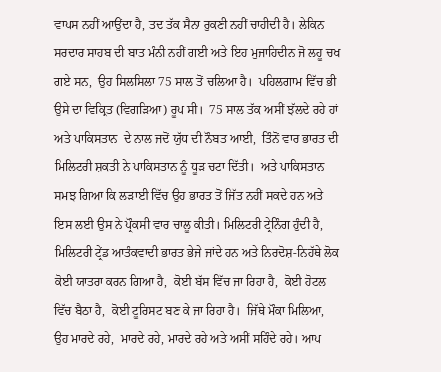ਵਾਪਸ ਨਹੀਂ ਆਉਂਦਾ ਹੈ, ਤਦ ਤੱਕ ਸੈਨਾ ਰੁਕਣੀ ਨਹੀਂ ਚਾਹੀਦੀ ਹੈ। ਲੇਕਿਨ ਸਰਦਾਰ ਸਾਹਬ ਦੀ ਬਾਤ ਮੰਨੀ ਨਹੀਂ ਗਈ ਅਤੇ ਇਹ ਮੁਜਾਹਿਦੀਨ ਜੋ ਲਹੂ ਚਖ ਗਏ ਸਨ,  ਉਹ ਸਿਲਸਿਲਾ 75 ਸਾਲ ਤੋਂ ਚਲਿਆ ਹੈ।  ਪਹਿਲਗਾਮ ਵਿੱਚ ਭੀ ਉਸੇ ਦਾ ਵਿਕ੍ਰਿਤ (ਵਿਗੜਿਆ) ਰੂਪ ਸੀ।  75 ਸਾਲ ਤੱਕ ਅਸੀਂ ਝੱਲਦੇ ਰਹੇ ਹਾਂ ਅਤੇ ਪਾਕਿਸਤਾਨ  ਦੇ ਨਾਲ ਜਦੋਂ ਯੁੱਧ ਦੀ ਨੌਬਤ ਆਈ,  ਤਿੰਨੋਂ ਵਾਰ ਭਾਰਤ ਦੀ ਮਿਲਿਟਰੀ ਸ਼ਕਤੀ ਨੇ ਪਾਕਿਸਤਾਨ ਨੂੰ ਧੂੜ ਚਟਾ ਦਿੱਤੀ।  ਅਤੇ ਪਾਕਿਸਤਾਨ ਸਮਝ ਗਿਆ ਕਿ ਲੜਾਈ ਵਿੱਚ ਉਹ ਭਾਰਤ ਤੋਂ ਜਿੱਤ ਨਹੀਂ ਸਕਦੇ ਹਨ ਅਤੇ ਇਸ ਲਈ ਉਸ ਨੇ ਪ੍ਰੌਕਸੀ ਵਾਰ ਚਾਲੂ ਕੀਤੀ। ਮਿਲਿਟਰੀ ਟ੍ਰੇਨਿੰਗ ਹੁੰਦੀ ਹੈ, ਮਿਲਿਟਰੀ ਟ੍ਰੇਂਡ ਆਤੰਕਵਾਦੀ ਭਾਰਤ ਭੇਜੇ ਜਾਂਦੇ ਹਨ ਅਤੇ ਨਿਰਦੋਸ਼-ਨਿਹੱਥੇ ਲੋਕ ਕੋਈ ਯਾਤਰਾ ਕਰਨ ਗਿਆ ਹੈ,  ਕੋਈ ਬੱਸ ਵਿੱਚ ਜਾ ਰਿਹਾ ਹੈ,  ਕੋਈ ਹੋਟਲ ਵਿੱਚ ਬੈਠਾ ਹੈ,  ਕੋਈ ਟੂਰਿਸ‍ਟ ਬਣ ਕੇ ਜਾ ਰਿਹਾ ਹੈ।  ਜਿੱਥੇ ਮੌਕਾ ਮਿਲਿਆ,  ਉਹ ਮਾਰਦੇ ਰਹੇ,  ਮਾਰਦੇ ਰਹੇ, ਮਾਰਦੇ ਰਹੇ ਅਤੇ ਅਸੀਂ ਸਹਿੰਦੇ ਰਹੇ। ਆਪ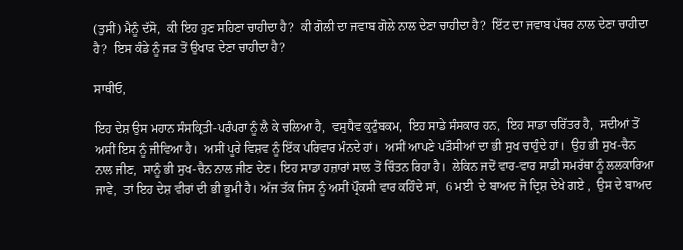(ਤੁਸੀਂ) ਮੈਨੂੰ ਦੱਸੋ,  ਕੀ ਇਹ ਹੁਣ ਸਹਿਣਾ ਚਾਹੀਦਾ ਹੈ?  ਕੀ ਗੋਲੀ ਦਾ ਜਵਾਬ ਗੋਲੇ ਨਾਲ ਦੇਣਾ ਚਾਹੀਦਾ ਹੈ?  ਇੱਟ ਦਾ ਜਵਾਬ ਪੱਥਰ ਨਾਲ ਦੇਣਾ ਚਾਹੀਦਾ ਹੈ?  ਇਸ ਕੰਡੇ ਨੂੰ ਜੜ ਤੋਂ ਉਖਾੜ ਦੇਣਾ ਚਾਹੀਦਾ ਹੈ?

ਸਾਥੀਓ,

ਇਹ ਦੇਸ਼ ਉਸ ਮਹਾਨ ਸੰਸਕ੍ਰਿਤੀ-ਪਰੰਪਰਾ ਨੂੰ ਲੈ ਕੇ ਚਲਿਆ ਹੈ,  ਵਸੁਧੈਵ ਕੁਟੁੰਬਕਮ,  ਇਹ ਸਾਡੇ ਸੰਸਕਾਰ ਹਨ,  ਇਹ ਸਾਡਾ ਚਰਿੱਤਰ ਹੈ,  ਸਦੀਆਂ ਤੋਂ ਅਸੀਂ ਇਸ ਨੂੰ ਜੀਵਿਆ ਹੈ।  ਅਸੀਂ ਪੂਰੇ ਵਿਸ਼ਵ ਨੂੰ ਇੱਕ ਪਰਿਵਾਰ ਮੰਨਦੇ ਹਾਂ।  ਅਸੀਂ ਆਪਣੇ ਪੜੌਸੀਆਂ ਦਾ ਭੀ ਸੁਖ ਚਾਹੁੰਦੇ ਹਾਂ।  ਉਹ ਭੀ ਸੁਖ-ਚੈਨ ਨਾਲ ਜੀਣ,  ਸਾਨੂੰ ਭੀ ਸੁਖ-ਚੈਨ ਨਾਲ ਜੀਣ ਦੇਣ। ਇਹ ਸਾਡਾ ਹਜ਼ਾਰਾਂ ਸਾਲ ਤੋਂ ਚਿੰਤਨ ਰਿਹਾ ਹੈ।  ਲੇਕਿਨ ਜਦੋਂ ਵਾਰ-ਵਾਰ ਸਾਡੀ ਸਮਰੱਥਾ ਨੂੰ ਲਲਕਾਰਿਆ ਜਾਵੇ,  ਤਾਂ ਇਹ ਦੇਸ਼ ਵੀਰਾਂ ਦੀ ਭੀ ਭੂਮੀ ਹੈ। ਅੱਜ ਤੱਕ ਜਿਸ ਨੂੰ ਅਸੀਂ ਪ੍ਰੌਕਸੀ ਵਾਰ ਕਹਿੰਦੇ ਸਾਂ,  6 ਮਈ  ਦੇ ਬਾਅਦ ਜੋ ਦ੍ਰਿਸ਼ ਦੇਖੇ ਗਏ ,  ਉਸ ਦੇ ਬਾਅਦ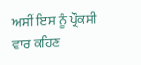ਅਸੀਂ ਇਸ ਨੂੰ ਪ੍ਰੌਕਸੀ ਵਾਰ ਕਹਿਣ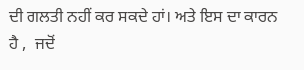ਦੀ ਗਲਤੀ ਨਹੀਂ ਕਰ ਸਕਦੇ ਹਾਂ। ਅਤੇ ਇਸ ਦਾ ਕਾਰਨ ਹੈ ,  ਜਦੋਂ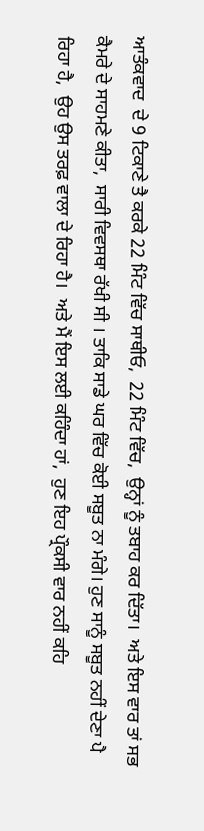ਆਤੰਕਵਾਦ  ਦੇ 9 ਟਿਕਾਣੇ ਤੈ ਕਰਕੇ 22 ਮਿੰਟ ਵਿੱਚ ਸਾਥੀਓ,  22 ਮਿੰਟ ਵਿੱਚ,  ਉਨ੍ਹਾਂ ਨੂੰ ਤਬਾਹ ਕਰ ਦਿੱਤਾ।  ਅਤੇ ਇਸ ਵਾਰ ਤਾਂ ਸਭ ਕੈਮਰੇ ਦੇ ਸਾਹਮਣੇ ਕੀਤਾ,  ਸਾਰੀ ਵਿਵਸਥਾ ਰੱਖੀ ਸੀ । ਤਾਕਿ ਸਾਡੇ ਘਰ ਵਿੱਚ ਕੋਈ ਸਬੂਤ ਨਾ ਮੰਗੇ। ਹੁਣ ਸਾਨੂੰ ਸਬੂਤ ਨਹੀਂ ਦੇਣਾ ਪੈ ਰਿਹਾ ਹੈ,  ਉਹ ਉਸ ਤਰਫ਼ ਵਾਲਾ ਦੇ ਰਿਹਾ ਹੈ।  ਅਤੇ ਮੈਂ ਇਸ ਲਈ ਕਹਿੰਦਾ ਹਾਂ,  ਹੁਣ ਇਹ ਪ੍ਰੌਕਸੀ ਵਾਰ ਨਹੀਂ ਕਹਿ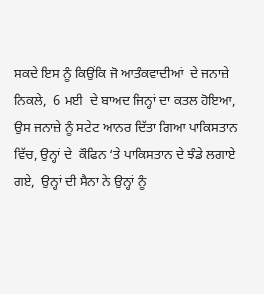ਸਕਦੇ ਇਸ ਨੂੰ ਕਿਉਂਕਿ ਜੋ ਆਤੰਕਵਾਦੀਆਂ  ਦੇ ਜਨਾਜ਼ੇ ਨਿਕਲੇ,  6 ਮਈ  ਦੇ ਬਾਅਦ ਜਿਨ੍ਹਾਂ ਦਾ ਕਤਲ ਹੋਇਆ,  ਉਸ ਜਨਾਜ਼ੇ ਨੂੰ ਸਟੇਟ ਆਨਰ ਦਿੱਤਾ ਗਿਆ ਪਾਕਿਸਤਾਨ ਵਿੱਚ, ਉਨ੍ਹਾਂ ਦੇ  ਕੌਫਿਨ ‘ਤੇ ਪਾਕਿਸਤਾਨ ਦੇ ਝੰਡੇ ਲਗਾਏ ਗਏ,  ਉਨ੍ਹਾਂ ਦੀ ਸੈਨਾ ਨੇ ਉਨ੍ਹਾਂ ਨੂੰ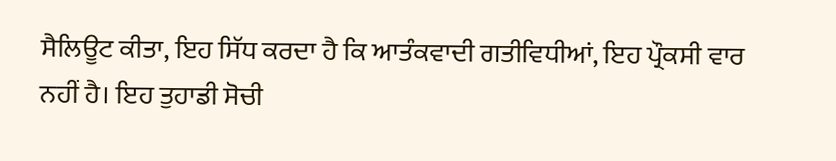ਸੈਲਿਊਟ ਕੀਤਾ, ਇਹ ਸਿੱਧ ਕਰਦਾ ਹੈ ਕਿ ਆਤੰਕਵਾਦੀ ਗਤੀਵਿਧੀਆਂ, ਇਹ ਪ੍ਰੌਕਸੀ ਵਾਰ ਨਹੀਂ ਹੈ। ਇਹ ਤੁਹਾਡੀ ਸੋਚੀ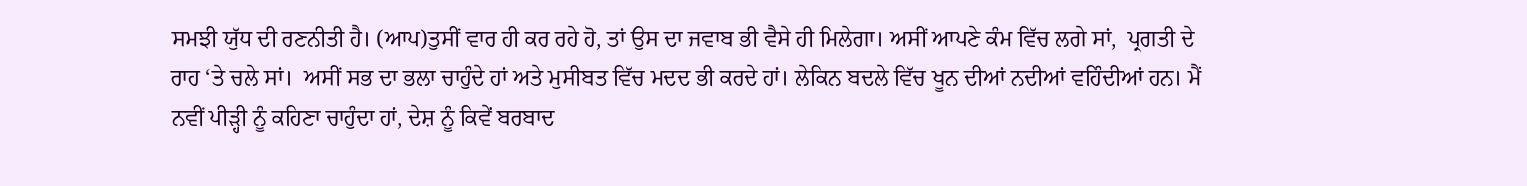ਸਮਝੀ ਯੁੱਧ ਦੀ ਰਣਨੀਤੀ ਹੈ। (ਆਪ)ਤੁਸੀਂ ਵਾਰ ਹੀ ਕਰ ਰਹੇ ਹੋ, ਤਾਂ ਉਸ ਦਾ ਜਵਾਬ ਭੀ ਵੈਸੇ ਹੀ ਮਿਲੇਗਾ। ਅਸੀਂ ਆਪਣੇ ਕੰਮ ਵਿੱਚ ਲਗੇ ਸਾਂ,  ਪ੍ਰਗਤੀ ਦੇ ਰਾਹ ‘ਤੇ ਚਲੇ ਸਾਂ।  ਅਸੀਂ ਸਭ ਦਾ ਭਲਾ ਚਾਹੁੰਦੇ ਹਾਂ ਅਤੇ ਮੁਸੀਬਤ ਵਿੱਚ ਮਦਦ ਭੀ ਕਰਦੇ ਹਾਂ। ਲੇਕਿਨ ਬਦਲੇ ਵਿੱਚ ਖੂਨ ਦੀਆਂ ਨਦੀਆਂ ਵਹਿੰਦੀਆਂ ਹਨ। ਮੈਂ ਨਵੀਂ ਪੀੜ੍ਹੀ ਨੂੰ ਕਹਿਣਾ ਚਾਹੁੰਦਾ ਹਾਂ, ਦੇਸ਼ ਨੂੰ ਕਿਵੇਂ ਬਰਬਾਦ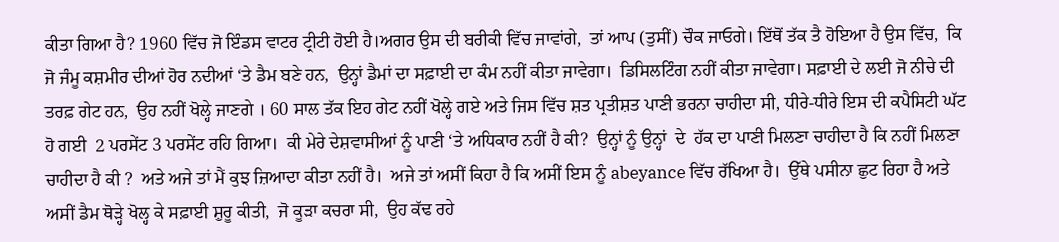ਕੀਤਾ ਗਿਆ ਹੈ? 1960 ਵਿੱਚ ਜੋ ਇੰਡਸ ਵਾਟਰ ਟ੍ਰੀਟੀ ਹੋਈ ਹੈ।ਅਗਰ ਉਸ ਦੀ ਬਰੀਕੀ ਵਿੱਚ ਜਾਵਾਂਗੇ,  ਤਾਂ ਆਪ (ਤੁਸੀਂ) ਚੌਕ ਜਾਓਗੇ। ਇੱਥੋਂ ਤੱਕ ਤੈ ਹੋਇਆ ਹੈ ਉਸ ਵਿੱਚ,  ਕਿ ਜੋ ਜੰਮੂ ਕਸ਼ਮੀਰ ਦੀਆਂ ਹੋਰ ਨਦੀਆਂ ‘ਤੇ ਡੈਮ ਬਣੇ ਹਨ,  ਉਨ੍ਹਾਂ ਡੈਮਾਂ ਦਾ ਸਫ਼ਾਈ ਦਾ ਕੰਮ ਨਹੀਂ ਕੀਤਾ ਜਾਵੇਗਾ।  ਡਿਸਿਲਟਿੰਗ ਨਹੀਂ ਕੀਤਾ ਜਾਵੇਗਾ। ਸਫ਼ਾਈ ਦੇ ਲਈ ਜੋ ਨੀਚੇ ਦੀ ਤਰਫ਼ ਗੇਟ ਹਨ,  ਉਹ ਨਹੀਂ ਖੋਲ੍ਹੇ ਜਾਣਗੇ । 60 ਸਾਲ ਤੱਕ ਇਹ ਗੇਟ ਨਹੀਂ ਖੋਲ੍ਹੇ ਗਏ ਅਤੇ ਜਿਸ ਵਿੱਚ ਸ਼ਤ ਪ੍ਰਤੀਸ਼ਤ ਪਾਣੀ ਭਰਨਾ ਚਾਹੀਦਾ ਸੀ, ਧੀਰੇ-ਧੀਰੇ ਇਸ ਦੀ ਕਪੈਸਿਟੀ ਘੱਟ ਹੋ ਗਈ  2 ਪਰਸੇਂਟ 3 ਪਰਸੇਂਟ ਰਹਿ ਗਿਆ।  ਕੀ ਮੇਰੇ ਦੇਸ਼ਵਾਸੀਆਂ ਨੂੰ ਪਾਣੀ ‘ਤੇ ਅਧਿਕਾਰ ਨਹੀਂ ਹੈ ਕੀ?  ਉਨ੍ਹਾਂ ਨੂੰ ਉਨ੍ਹਾਂ  ਦੇ  ਹੱਕ ਦਾ ਪਾਣੀ ਮਿਲਣਾ ਚਾਹੀਦਾ ਹੈ ਕਿ ਨਹੀਂ ਮਿਲਣਾ ਚਾਹੀਦਾ ਹੈ ਕੀ ?  ਅਤੇ ਅਜੇ ਤਾਂ ਮੈਂ ਕੁਝ ਜ਼ਿਆਦਾ ਕੀਤਾ ਨਹੀਂ ਹੈ।  ਅਜੇ ਤਾਂ ਅਸੀਂ ਕਿਹਾ ਹੈ ਕਿ ਅਸੀਂ ਇਸ ਨੂੰ abeyance ਵਿੱਚ ਰੱਖਿਆ ਹੈ।  ਉੱਥੇ ਪਸੀਨਾ ਛੁਟ ਰਿਹਾ ਹੈ ਅਤੇ ਅਸੀਂ ਡੈਮ ਥੋੜ੍ਹੇ ਖੋਲ੍ਹ ਕੇ ਸਫ਼ਾਈ ਸ਼ੁਰੂ ਕੀਤੀ,  ਜੋ ਕੂੜਾ ਕਚਰਾ ਸੀ,  ਉਹ ਕੱਢ ਰਹੇ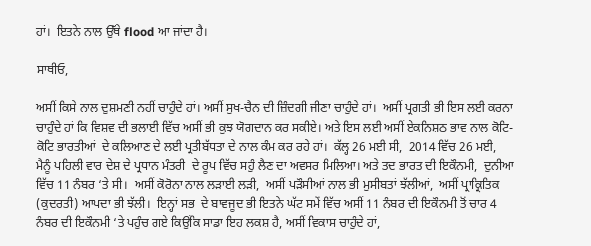ਹਾਂ।  ਇਤਨੇ ਨਾਲ ਉੱਥੇ flood ਆ ਜਾਂਦਾ ਹੈ।

ਸਾਥੀਓ,

ਅਸੀਂ ਕਿਸੇ ਨਾਲ ਦੁਸ਼ਮਣੀ ਨਹੀਂ ਚਾਹੁੰਦੇ ਹਾਂ। ਅਸੀਂ ਸੁਖ-ਚੈਨ ਦੀ ਜ਼ਿੰਦਗੀ ਜੀਣਾ ਚਾਹੁੰਦੇ ਹਾਂ।  ਅਸੀਂ ਪ੍ਰਗਤੀ ਭੀ ਇਸ ਲਈ ਕਰਨਾ ਚਾਹੁੰਦੇ ਹਾਂ ਕਿ ਵਿਸ਼ਵ ਦੀ ਭਲਾਈ ਵਿੱਚ ਅਸੀਂ ਭੀ ਕੁਝ ਯੋਗਦਾਨ ਕਰ ਸਕੀਏ। ਅਤੇ ਇਸ ਲਈ ਅਸੀਂ ਏਕਨਿਸ਼ਠ ਭਾਵ ਨਾਲ ਕੋਟਿ-ਕੋਟਿ ਭਾਰਤੀਆਂ  ਦੇ ਕਲਿਆਣ ਦੇ ਲਈ ਪ੍ਰਤੀਬੱਧਤਾ ਦੇ ਨਾਲ ਕੰਮ ਕਰ ਰਹੇ ਹਾਂ।  ਕੱਲ੍ਹ 26 ਮਈ ਸੀ,  2014 ਵਿੱਚ 26 ਮਈ,  ਮੈਨੂੰ ਪਹਿਲੀ ਵਾਰ ਦੇਸ਼ ਦੇ ਪ੍ਰਧਾਨ ਮੰਤਰੀ  ਦੇ ਰੂਪ ਵਿੱਚ ਸਹੁੰ ਲੈਣ ਦਾ ਅਵਸਰ ਮਿਲਿਆ। ਅਤੇ ਤਦ ਭਾਰਤ ਦੀ ਇਕੌਨਮੀ,  ਦੁਨੀਆ ਵਿੱਚ 11 ਨੰਬਰ ‘ਤੇ ਸੀ।  ਅਸੀਂ ਕੋਰੋਨਾ ਨਾਲ ਲੜਾਈ ਲੜੀ,  ਅਸੀਂ ਪੜੌਸੀਆਂ ਨਾਲ ਭੀ ਮੁਸੀਬਤਾਂ ਝੱਲੀਆਂ,  ਅਸੀਂ ਪ੍ਰਾਕ੍ਰਿਤਿਕ (ਕੁਦਰਤੀ) ਆਪਦਾ ਭੀ ਝੱਲੀ।  ਇਨ੍ਹਾਂ ਸਭ  ਦੇ ਬਾਵਜੂਦ ਭੀ ਇਤਨੇ ਘੱਟ ਸਮੇਂ ਵਿੱਚ ਅਸੀਂ 11 ਨੰਬਰ ਦੀ ਇਕੌਨਮੀ ਤੋਂ ਚਾਰ 4 ਨੰਬਰ ਦੀ ਇਕੌਨਮੀ ‘ਤੇ ਪਹੁੰਚ ਗਏ ਕਿਉਂਕਿ ਸਾਡਾ ਇਹ ਲਕਸ਼ ਹੈ, ਅਸੀਂ ਵਿਕਾਸ ਚਾਹੁੰਦੇ ਹਾਂ,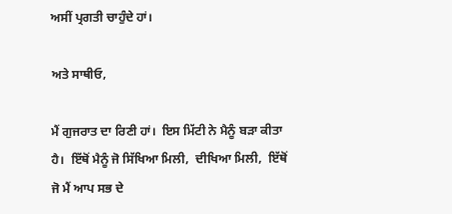ਅਸੀਂ ਪ੍ਰਗਤੀ ਚਾਹੁੰਦੇ ਹਾਂ।

ਅਤੇ ਸਾਥੀਓ,

ਮੈਂ ਗੁਜਰਾਤ ਦਾ ਰਿਣੀ ਹਾਂ।  ਇਸ ਮਿੱਟੀ ਨੇ ਮੈਨੂੰ ਬੜਾ ਕੀਤਾ ਹੈ।  ਇੱਥੋਂ ਮੈਨੂੰ ਜੋ ਸਿੱਖਿਆ ਮਿਲੀ,  ਦੀਖਿਆ ਮਿਲੀ,  ਇੱਥੋਂ ਜੋ ਮੈਂ ਆਪ ਸਭ ਦੇ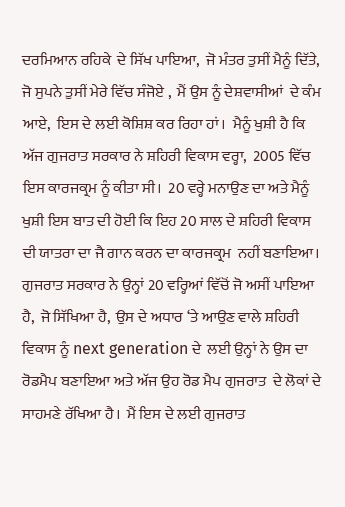ਦਰਮਿਆਨ ਰਹਿਕੇ  ਦੇ ਸਿੱਖ ਪਾਇਆ,  ਜੋ ਮੰਤਰ ਤੁਸੀਂ ਮੈਨੂੰ ਦਿੱਤੇ,  ਜੋ ਸੁਪਨੇ ਤੁਸੀਂ ਮੇਰੇ ਵਿੱਚ ਸੰਜੋਏ ,  ਮੈਂ ਉਸ ਨੂੰ ਦੇਸ਼ਵਾਸੀਆਂ  ਦੇ ਕੰਮ ਆਏ,  ਇਸ ਦੇ ਲਈ ਕੋਸ਼ਿਸ਼ ਕਰ ਰਿਹਾ ਹਾਂ।  ਮੈਨੂੰ ਖੁਸ਼ੀ ਹੈ ਕਿ ਅੱਜ ਗੁਜਰਾਤ ਸਰਕਾਰ ਨੇ ਸ਼ਹਿਰੀ ਵਿਕਾਸ ਵਰ੍ਹਾ,  2005 ਵਿੱਚ ਇਸ ਕਾਰਜਕ੍ਰਮ ਨੂੰ ਕੀਤਾ ਸੀ।  20 ਵਰ੍ਹੇ ਮਨਾਉਣ ਦਾ ਅਤੇ ਮੈਨੂੰ ਖੁਸ਼ੀ ਇਸ ਬਾਤ ਦੀ ਹੋਈ ਕਿ ਇਹ 20 ਸਾਲ ਦੇ ਸ਼ਹਿਰੀ ਵਿਕਾਸ ਦੀ ਯਾਤਰਾ ਦਾ ਜੈ ਗਾਨ ਕਰਨ ਦਾ ਕਾਰਜਕ੍ਰਮ  ਨਹੀਂ ਬਣਾਇਆ। ਗੁਜਰਾਤ ਸਰਕਾਰ ਨੇ ਉਨ੍ਹਾਂ 20 ਵਰ੍ਹਿਆਂ ਵਿੱਚੋਂ ਜੋ ਅਸੀਂ ਪਾਇਆ ਹੈ,  ਜੋ ਸਿੱਖਿਆ ਹੈ,  ਉਸ ਦੇ ਅਧਾਰ ‘ਤੇ ਆਉਣ ਵਾਲੇ ਸ਼ਹਿਰੀ ਵਿਕਾਸ ਨੂੰ next generation ਦੇ  ਲਈ ਉਨ੍ਹਾਂ ਨੇ ਉਸ ਦਾ ਰੋਡਮੈਪ ਬਣਾਇਆ ਅਤੇ ਅੱਜ ਉਹ ਰੋਡ ਮੈਪ ਗੁਜਰਾਤ  ਦੇ ਲੋਕਾਂ ਦੇ ਸਾਹਮਣੇ ਰੱਖਿਆ ਹੈ।  ਮੈਂ ਇਸ ਦੇ ਲਈ ਗੁਜਰਾਤ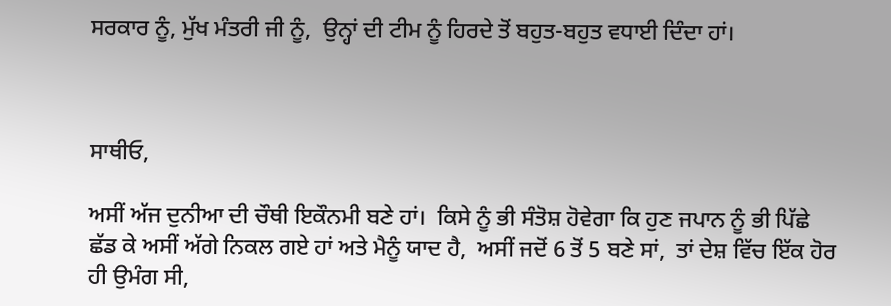ਸਰਕਾਰ ਨੂੰ, ਮੁੱਖ ਮੰਤਰੀ ਜੀ ਨੂੰ,  ਉਨ੍ਹਾਂ ਦੀ ਟੀਮ ਨੂੰ ਹਿਰਦੇ ਤੋਂ ਬਹੁਤ-ਬਹੁਤ ਵਧਾਈ ਦਿੰਦਾ ਹਾਂ।



ਸਾਥੀਓ,

ਅਸੀਂ ਅੱਜ ਦੁਨੀਆ ਦੀ ਚੌਥੀ ਇਕੌਨਮੀ ਬਣੇ ਹਾਂ।  ਕਿਸੇ ਨੂੰ ਭੀ ਸੰਤੋਸ਼ ਹੋਵੇਗਾ ਕਿ ਹੁਣ ਜਪਾਨ ਨੂੰ ਭੀ ਪਿੱਛੇ ਛੱਡ ਕੇ ਅਸੀਂ ਅੱਗੇ ਨਿਕਲ ਗਏ ਹਾਂ ਅਤੇ ਮੈਨੂੰ ਯਾਦ ਹੈ,  ਅਸੀਂ ਜਦੋਂ 6 ਤੋਂ 5 ਬਣੇ ਸਾਂ,  ਤਾਂ ਦੇਸ਼ ਵਿੱਚ ਇੱਕ ਹੋਰ ਹੀ ਉਮੰਗ ਸੀ,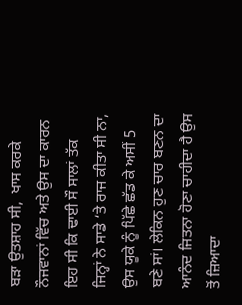ਬੜਾ ਉਤਸ਼ਾਹ ਸੀ,  ਖਾਸ ਕਰਕੇ ਨੌਜਵਾਨਾਂ ਵਿੱਚ ਅਤੇ ਉਸ ਦਾ ਕਾਰਨ ਇਹ ਸੀ ਕਿ ਢਾਈ ਸੌ ਸਾਲਾਂ ਤੱਕ ਜਿਨ੍ਹਾਂ ਨੇ ਸਾਡੇ ‘ਤੇ ਰਾਜ ਕੀਤਾ ਸੀ ਨਾ,  ਉਸ ਯੂਕੇ ਨੂੰ ਪਿੱਛੇ ਛੱਡ ਕੇ ਅਸੀਂ 5 ਬਣੇ ਸਾਂ। ਲੇਕਿਨ ਹੁਣ ਚਾਰ ਬਣਨ ਦਾ ਆਨੰਦ ਜਿਤਨਾ ਹੋਣਾ ਚਾਹੀਦਾ ਹੈ ਉਸ ਤੋਂ ਜ਼ਿਆਦਾ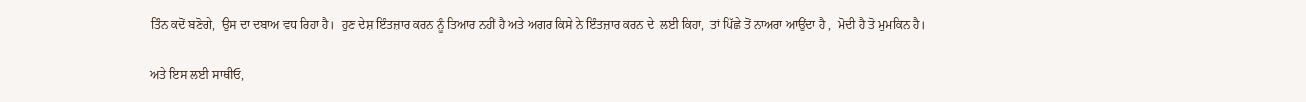ਤਿੰਨ ਕਦੋਂ ਬਣੋਗੇ,  ਉਸ ਦਾ ਦਬਾਅ ਵਧ ਰਿਹਾ ਹੈ।  ਹੁਣ ਦੇਸ਼ ਇੰਤਜ਼ਾਰ ਕਰਨ ਨੂੰ ਤਿਆਰ ਨਹੀਂ ਹੈ ਅਤੇ ਅਗਰ ਕਿਸੇ ਨੇ ਇੰਤਜ਼ਾਰ ਕਰਨ ਦੇ  ਲਈ ਕਿਹਾ,  ਤਾਂ ਪਿੱਛੇ ਤੋਂ ਨਾਅਰਾ ਆਉਂਦਾ ਹੈ ,  ਮੋਦੀ ਹੈ ਤੋ ਮੁਮਕਿਨ ਹੈ।

ਅਤੇ ਇਸ ਲਈ ਸਾਥੀਓ,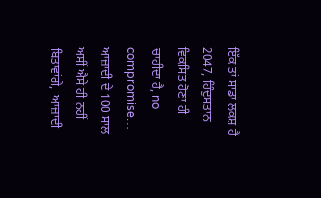ਇੱਕ ਤਾਂ ਸਾਡਾ ਲਕਸ਼ ਹੈ 2047, ਹਿੰਦੁਸਤਾਨ ਵਿਕਸਿਤ ਹੋਣਾ ਹੀ ਚਾਹੀਦਾ ਹੈ, no compromise… ਆਜ਼ਾਦੀ ਦੇ 100 ਸਾਲ ਅਸੀਂ ਐਸੇ ਹੀ ਨਹੀਂ ਬਿਤਾਵਾਂਗੇ,  ਆਜ਼ਾਦੀ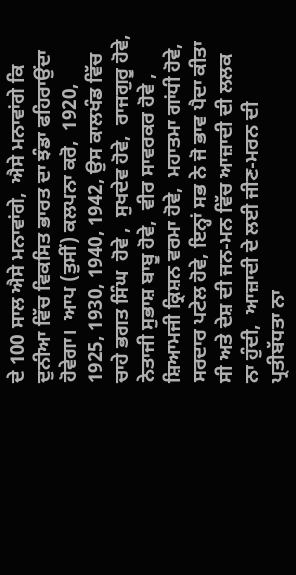ਦੇ 100 ਸਾਲ ਐਸੇ ਮਨਾਵਾਂਗੇ,  ਐਸੇ ਮਨਾਵਾਂਗੇ ਕਿ ਦੁਨੀਆ ਵਿੱਚ ਵਿਕਸਿਤ ਭਾਰਤ ਦਾ ਝੰਡਾ ਫਹਿਰਾਉਂਦਾ ਹੋਵੇਗਾ।  ਆਪ (ਤੁਸੀਂ) ਕਲਪਨਾ ਕਰੋ,  1920, 1925, 1930, 1940, 1942, ਉਸ ਕਾਲਖੰਡ ਵਿੱਚ ਚਾਹੇ ਭਗਤ ਸਿੰਘ  ਹੋਵੇ ,  ਸੁਖਦੇਵ ਹੋਵੇ,  ਰਾਜਗੁਰੂ ਹੋਵੇ,  ਨੇਤਾਜੀ ਸੁਭਾਸ਼ ਬਾਬੂ ਹੋਵੇ,  ਵੀਰ ਸਾਵਰਕਰ ਹੋਵੇ ,  ਸ਼ਿਆਮਜੀ ਕ੍ਰਿਸ਼ਨ ਵਰਮਾ ਹੋਵੇ,  ਮਹਾਤਮਾ ਗਾਂਧੀ ਹੋਵੇ,  ਸਰਦਾਰ ਪਟੇਲ ਹੋਵੇ, ਇਨ੍ਹਾਂ ਸਭ ਨੇ ਜੋ ਭਾਵ ਪੈਦਾ ਕੀਤਾ ਸੀ ਅਤੇ ਦੇਸ਼ ਦੀ ਜਨ-ਮਨ ਵਿੱਚ ਆਜ਼ਾਦੀ ਦੀ ਲਲਕ ਨਾ ਹੁੰਦੀ,  ਆਜ਼ਾਦੀ ਦੇ ਲਈ ਜੀਣ-ਮਰਨ ਦੀ ਪ੍ਰਤੀਬੱਧਤਾ ਨਾ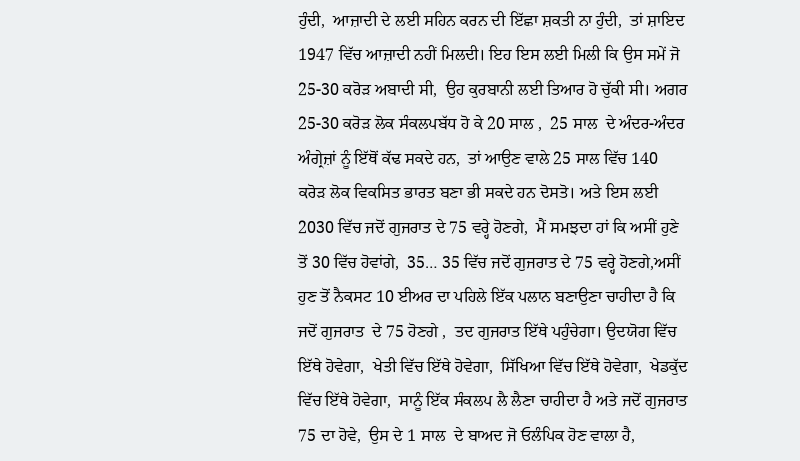ਹੁੰਦੀ,  ਆਜ਼ਾਦੀ ਦੇ ਲਈ ਸਹਿਨ ਕਰਨ ਦੀ ਇੱਛਾ ਸ਼ਕਤੀ ਨਾ ਹੁੰਦੀ,  ਤਾਂ ਸ਼ਾਇਦ 1947 ਵਿੱਚ ਆਜ਼ਾਦੀ ਨਹੀਂ ਮਿਲਦੀ। ਇਹ ਇਸ ਲਈ ਮਿਲੀ ਕਿ ਉਸ ਸਮੇਂ ਜੋ 25-30 ਕਰੋੜ ਅਬਾਦੀ ਸੀ,  ਉਹ ਕੁਰਬਾਨੀ ਲਈ ਤਿਆਰ ਹੋ ਚੁੱਕੀ ਸੀ। ਅਗਰ 25-30 ਕਰੋੜ ਲੋਕ ਸੰਕਲਪਬੱਧ ਹੋ ਕੇ 20 ਸਾਲ ,  25 ਸਾਲ  ਦੇ ਅੰਦਰ-ਅੰਦਰ ਅੰਗ੍ਰੇਜ਼ਾਂ ਨੂੰ ਇੱਥੋਂ ਕੱਢ ਸਕਦੇ ਹਨ,  ਤਾਂ ਆਉਣ ਵਾਲੇ 25 ਸਾਲ ਵਿੱਚ 140 ਕਰੋੜ ਲੋਕ ਵਿਕਸਿਤ ਭਾਰਤ ਬਣਾ ਭੀ ਸਕਦੇ ਹਨ ਦੋਸਤੋ। ਅਤੇ ਇਸ ਲਈ 2030 ਵਿੱਚ ਜਦੋਂ ਗੁਜਰਾਤ ਦੇ 75 ਵਰ੍ਹੇ ਹੋਣਗੇ,  ਮੈਂ ਸਮਝਦਾ ਹਾਂ ਕਿ ਅਸੀਂ ਹੁਣੇ ਤੋਂ 30 ਵਿੱਚ ਹੋਵਾਂਗੇ,  35… 35 ਵਿੱਚ ਜਦੋਂ ਗੁਜਰਾਤ ਦੇ 75 ਵਰ੍ਹੇ ਹੋਣਗੇ,ਅਸੀਂ ਹੁਣ ਤੋਂ ਨੈਕਸਟ 10 ਈਅਰ ਦਾ ਪਹਿਲੇ ਇੱਕ ਪਲਾਨ ਬਣਾਉਣਾ ਚਾਹੀਦਾ ਹੈ ਕਿ ਜਦੋਂ ਗੁਜਰਾਤ  ਦੇ 75 ਹੋਣਗੇ ,  ਤਦ ਗੁਜਰਾਤ ਇੱਥੇ ਪਹੁੰਚੇਗਾ। ਉਦਯੋਗ ਵਿੱਚ ਇੱਥੇ ਹੋਵੇਗਾ,  ਖੇਤੀ ਵਿੱਚ ਇੱਥੇ ਹੋਵੇਗਾ,  ਸਿੱਖਿਆ ਵਿੱਚ ਇੱਥੇ ਹੋਵੇਗਾ,  ਖੇਡਕੁੱਦ ਵਿੱਚ ਇੱਥੇ ਹੋਵੇਗਾ,  ਸਾਨੂੰ ਇੱਕ ਸੰਕਲਪ ਲੈ ਲੈਣਾ ਚਾਹੀਦਾ ਹੈ ਅਤੇ ਜਦੋਂ ਗੁਜਰਾਤ 75 ਦਾ ਹੋਵੇ,  ਉਸ ਦੇ 1 ਸਾਲ  ਦੇ ਬਾਅਦ ਜੋ ਓਲੰਪਿਕ ਹੋਣ ਵਾਲਾ ਹੈ,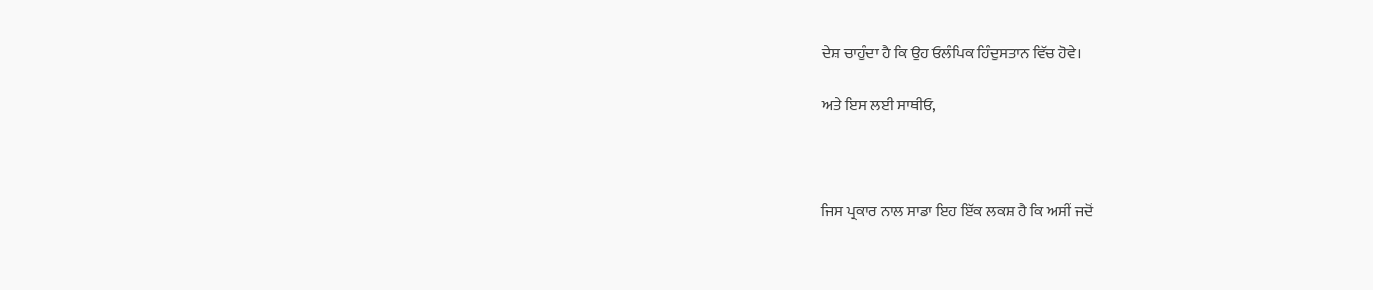ਦੇਸ਼ ਚਾਹੁੰਦਾ ਹੈ ਕਿ ਉਹ ਓਲੰਪਿਕ ਹਿੰਦੁਸਤਾਨ ਵਿੱਚ ਹੋਵੇ।

ਅਤੇ ਇਸ ਲਈ ਸਾਥੀਓ,



ਜਿਸ ਪ੍ਰਕਾਰ ਨਾਲ ਸਾਡਾ ਇਹ ਇੱਕ ਲਕਸ਼ ਹੈ ਕਿ ਅਸੀਂ ਜਦੋਂ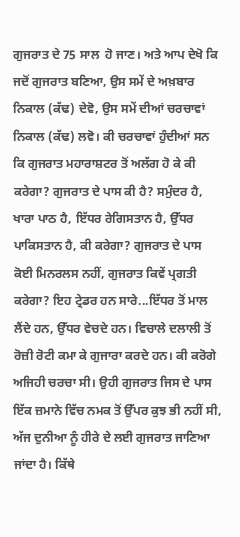ਗੁਜਰਾਤ ਦੇ 75 ਸਾਲ  ਹੋ ਜਾਣ। ਅਤੇ ਆਪ ਦੇਖੋ ਕਿ ਜਦੋਂ ਗੁਜਰਾਤ ਬਣਿਆ, ਉਸ ਸਮੇਂ ਦੇ ਅਖ਼ਬਾਰ ਨਿਕਾਲ (ਕੱਢ) ਦੇਵੋ, ਉਸ ਸਮੇਂ ਦੀਆਂ ਚਰਚਾਵਾਂ ਨਿਕਾਲ (ਕੱਢ) ਲਵੋ। ਕੀ ਚਰਚਾਵਾਂ ਹੁੰਦੀਆਂ ਸਨ ਕਿ ਗੁਜਰਾਤ ਮਹਾਰਾਸ਼ਟਰ ਤੋਂ ਅਲੱਗ ਹੋ ਕੇ ਕੀ ਕਰੇਗਾ? ਗੁਜਰਾਤ ਦੇ ਪਾਸ ਕੀ ਹੈ? ਸਮੁੰਦਰ ਹੈ, ਖਾਰਾ ਪਾਠ ਹੈ, ਇੱਧਰ ਰੇਗਿਸਤਾਨ ਹੈ, ਉੱਧਰ ਪਾਕਿਸਤਾਨ ਹੈ, ਕੀ ਕਰੇਗਾ? ਗੁਜਰਾਤ ਦੇ ਪਾਸ ਕੋਈ ਮਿਨਰਲਸ ਨਹੀਂ, ਗੁਜਰਾਤ ਕਿਵੇਂ ਪ੍ਰਗਤੀ ਕਰੇਗਾ? ਇਹ ਟ੍ਰੇਡਰ ਹਨ ਸਾਰੇ...ਇੱਧਰ ਤੋਂ ਮਾਲ ਲੈਂਦੇ ਹਨ, ਉੱਧਰ ਵੇਚਦੇ ਹਨ। ਵਿਚਾਲੇ ਦਲਾਲੀ ਤੋਂ ਰੋਜ਼ੀ ਰੋਟੀ ਕਮਾ ਕੇ ਗੁਜਾਰਾ ਕਰਦੇ ਹਨ। ਕੀ ਕਰੋਗੇ ਅਜਿਹੀ ਚਰਚਾ ਸੀ। ਉਹੀ ਗੁਜਰਾਤ ਜਿਸ ਦੇ ਪਾਸ ਇੱਕ ਜ਼ਮਾਨੇ ਵਿੱਚ ਨਮਕ ਤੋਂ ਉੱਪਰ ਕੁਝ ਭੀ ਨਹੀਂ ਸੀ, ਅੱਜ ਦੁਨੀਆ ਨੂੰ ਹੀਰੇ ਦੇ ਲਈ ਗੁਜਰਾਤ ਜਾਣਿਆ ਜਾਂਦਾ ਹੈ। ਕਿੱਥੇ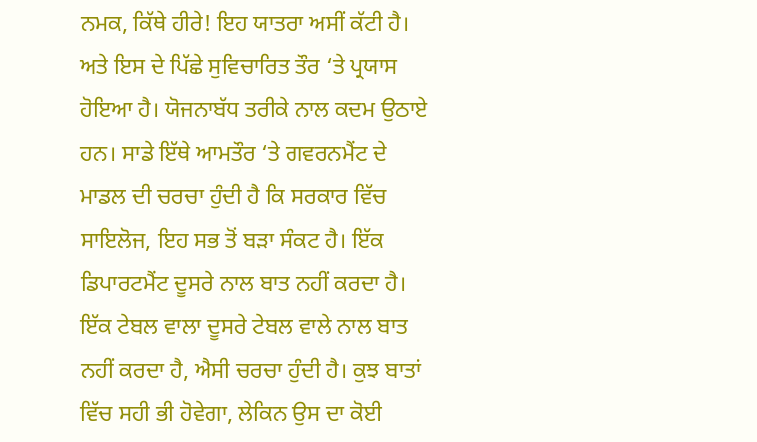ਨਮਕ, ਕਿੱਥੇ ਹੀਰੇ! ਇਹ ਯਾਤਰਾ ਅਸੀਂ ਕੱਟੀ ਹੈ। ਅਤੇ ਇਸ ਦੇ ਪਿੱਛੇ ਸੁਵਿਚਾਰਿਤ ਤੌਰ ‘ਤੇ ਪ੍ਰਯਾਸ ਹੋਇਆ ਹੈ। ਯੋਜਨਾਬੱਧ ਤਰੀਕੇ ਨਾਲ ਕਦਮ ਉਠਾਏ ਹਨ। ਸਾਡੇ ਇੱਥੇ ਆਮਤੌਰ ‘ਤੇ ਗਵਰਨਮੈਂਟ ਦੇ ਮਾਡਲ ਦੀ ਚਰਚਾ ਹੁੰਦੀ ਹੈ ਕਿ ਸਰਕਾਰ ਵਿੱਚ ਸਾਇਲੋਜ, ਇਹ ਸਭ ਤੋਂ ਬੜਾ ਸੰਕਟ ਹੈ। ਇੱਕ ਡਿਪਾਰਟਮੈਂਟ ਦੂਸਰੇ ਨਾਲ ਬਾਤ ਨਹੀਂ ਕਰਦਾ ਹੈ। ਇੱਕ ਟੇਬਲ ਵਾਲਾ ਦੂਸਰੇ ਟੇਬਲ ਵਾਲੇ ਨਾਲ ਬਾਤ ਨਹੀਂ ਕਰਦਾ ਹੈ, ਐਸੀ ਚਰਚਾ ਹੁੰਦੀ ਹੈ। ਕੁਝ ਬਾਤਾਂ ਵਿੱਚ ਸਹੀ ਭੀ ਹੋਵੇਗਾ, ਲੇਕਿਨ ਉਸ ਦਾ ਕੋਈ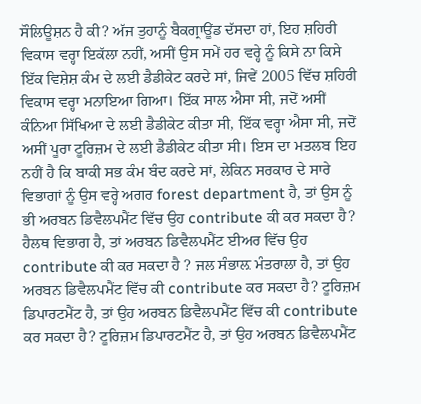ਸੌਲਿਊਸ਼ਨ ਹੈ ਕੀ? ਅੱਜ ਤੁਹਾਨੂੰ ਬੈਕਗ੍ਰਾਊਂਡ ਦੱਸਦਾ ਹਾਂ, ਇਹ ਸ਼ਹਿਰੀ ਵਿਕਾਸ ਵਰ੍ਹਾ ਇਕੱਲਾ ਨਹੀਂ, ਅਸੀਂ ਉਸ ਸਮੇਂ ਹਰ ਵਰ੍ਹੇ ਨੂੰ ਕਿਸੇ ਨਾ ਕਿਸੇ ਇੱਕ ਵਿਸ਼ੇਸ਼ ਕੰਮ ਦੇ ਲਈ ਡੈਡੀਕੇਟ ਕਰਦੇ ਸਾਂ, ਜਿਵੇਂ 2005 ਵਿੱਚ ਸ਼ਹਿਰੀ ਵਿਕਾਸ ਵਰ੍ਹਾ ਮਨਾਇਆ ਗਿਆ। ਇੱਕ ਸਾਲ ਐਸਾ ਸੀ, ਜਦੋਂ ਅਸੀਂ ਕੰਨਿਆ ਸਿੱਖਿਆ ਦੇ ਲਈ ਡੈਡੀਕੇਟ ਕੀਤਾ ਸੀ, ਇੱਕ ਵਰ੍ਹਾ ਐਸਾ ਸੀ, ਜਦੋਂ ਅਸੀਂ ਪੂਰਾ ਟੂਰਿਜ਼ਮ ਦੇ ਲਈ ਡੈਡੀਕੇਟ ਕੀਤਾ ਸੀ। ਇਸ ਦਾ ਮਤਲਬ ਇਹ ਨਹੀਂ ਹੈ ਕਿ ਬਾਕੀ ਸਭ ਕੰਮ ਬੰਦ ਕਰਦੇ ਸਾਂ, ਲੇਕਿਨ ਸਰਕਾਰ ਦੇ ਸਾਰੇ ਵਿਭਾਗਾਂ ਨੂੰ ਉਸ ਵਰ੍ਹੇ ਅਗਰ forest department ਹੈ, ਤਾਂ ਉਸ ਨੂੰ ਭੀ ਅਰਬਨ ਡਿਵੈਲਪਮੈਂਟ ਵਿੱਚ ਉਹ contribute ਕੀ ਕਰ ਸਕਦਾ ਹੈ? ਹੈਲਥ ਵਿਭਾਗ ਹੈ, ਤਾਂ ਅਰਬਨ ਡਿਵੈਲਪਮੈਂਟ ਈਅਰ ਵਿੱਚ ਉਹ contribute ਕੀ ਕਰ ਸਕਦਾ ਹੈ ? ਜਲ ਸੰਭਾਲ਼ ਮੰਤਰਾਲਾ ਹੈ, ਤਾਂ ਉਹ ਅਰਬਨ ਡਿਵੈਲਪਮੈਂਟ ਵਿੱਚ ਕੀ contribute ਕਰ ਸਕਦਾ ਹੈ? ਟੂਰਿਜ਼ਮ ਡਿਪਾਰਟਮੈਂਟ ਹੈ, ਤਾਂ ਉਹ ਅਰਬਨ ਡਿਵੈਲਪਮੈਂਟ ਵਿੱਚ ਕੀ contribute ਕਰ ਸਕਦਾ ਹੈ? ਟੂਰਿਜ਼ਮ ਡਿਪਾਰਟਮੈਂਟ ਹੈ, ਤਾਂ ਉਹ ਅਰਬਨ ਡਿਵੈਲਪਮੈਂਟ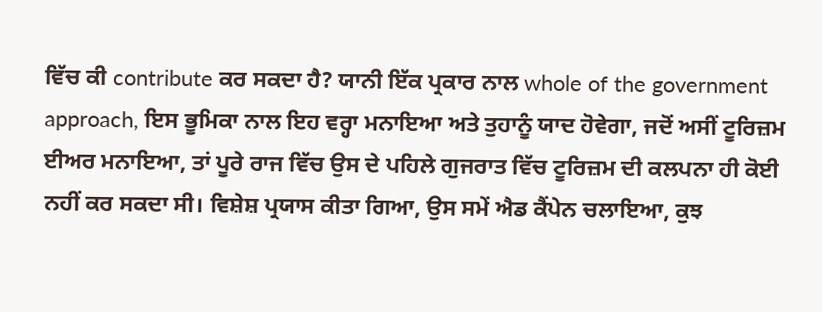ਵਿੱਚ ਕੀ contribute ਕਰ ਸਕਦਾ ਹੈ? ਯਾਨੀ ਇੱਕ ਪ੍ਰਕਾਰ ਨਾਲ whole of the government approach, ਇਸ ਭੂਮਿਕਾ ਨਾਲ ਇਹ ਵਰ੍ਹਾ ਮਨਾਇਆ ਅਤੇ ਤੁਹਾਨੂੰ ਯਾਦ ਹੋਵੇਗਾ, ਜਦੋਂ ਅਸੀਂ ਟੂਰਿਜ਼ਮ ਈਅਰ ਮਨਾਇਆ, ਤਾਂ ਪੂਰੇ ਰਾਜ ਵਿੱਚ ਉਸ ਦੇ ਪਹਿਲੇ ਗੁਜਰਾਤ ਵਿੱਚ ਟੂਰਿਜ਼ਮ ਦੀ ਕਲਪਨਾ ਹੀ ਕੋਈ ਨਹੀਂ ਕਰ ਸਕਦਾ ਸੀ। ਵਿਸ਼ੇਸ਼ ਪ੍ਰਯਾਸ ਕੀਤਾ ਗਿਆ, ਉਸ ਸਮੇਂ ਐਡ ਕੈਂਪੇਨ ਚਲਾਇਆ, ਕੁਝ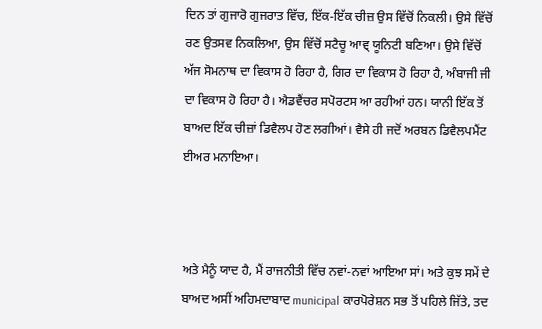ਦਿਨ ਤਾਂ ਗੁਜਾਰੋ ਗੁਜਰਾਤ ਵਿੱਚ, ਇੱਕ-ਇੱਕ ਚੀਜ਼ ਉਸ ਵਿੱਚੋਂ ਨਿਕਲੀ। ਉਸੇ ਵਿੱਚੋਂ ਰਣ ਉਤਸਵ ਨਿਕਲਿਆ, ਉਸ ਵਿੱਚੋਂ ਸਟੈਚੂ ਆਵ੍ ਯੂਨਿਟੀ ਬਣਿਆ। ਉਸੇ ਵਿੱਚੋਂ ਅੱਜ ਸੋਮਨਾਥ ਦਾ ਵਿਕਾਸ ਹੋ ਰਿਹਾ ਹੈ, ਗਿਰ ਦਾ ਵਿਕਾਸ ਹੋ ਰਿਹਾ ਹੈ, ਅੰਬਾਜੀ ਜੀ ਦਾ ਵਿਕਾਸ ਹੋ ਰਿਹਾ ਹੈ। ਐਡਵੈਂਚਰ ਸਪੋਰਟਸ ਆ ਰਹੀਆਂ ਹਨ। ਯਾਨੀ ਇੱਕ ਤੋਂ ਬਾਅਦ ਇੱਕ ਚੀਜ਼ਾਂ ਡਿਵੈਲਪ ਹੋਣ ਲਗੀਆਂ। ਵੈਸੇ ਹੀ ਜਦੋਂ ਅਰਬਨ ਡਿਵੈਲਪਮੈਂਟ ਈਅਰ ਮਨਾਇਆ।



ਅਤੇ ਮੈਨੂੰ ਯਾਦ ਹੈ, ਮੈਂ ਰਾਜਨੀਤੀ ਵਿੱਚ ਨਵਾਂ-ਨਵਾਂ ਆਇਆ ਸਾਂ। ਅਤੇ ਕੁਝ ਸਮੇਂ ਦੇ ਬਾਅਦ ਅਸੀਂ ਅਹਿਮਦਾਬਾਦ municipal ਕਾਰਪੋਰੇਸ਼ਨ ਸਭ ਤੋਂ ਪਹਿਲੇ ਜਿੱਤੇ, ਤਦ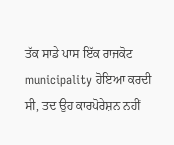ਤੱਕ ਸਾਡੇ ਪਾਸ ਇੱਕ ਰਾਜਕੋਟ municipality ਹੋਇਆ ਕਰਦੀ ਸੀ, ਤਦ ਉਹ ਕਾਰਪੋਰੇਸ਼ਨ ਨਹੀਂ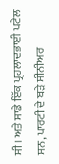ਸੀ। ਅਤੇ ਸਾਡੇ ਇੱਕ ਪ੍ਰਹਲਾਦਭਾਈ ਪਟੇਲ ਸਨ, ਪਾਰਟੀ ਦੇ ਬੜੇ ਸੀਨੀਅਰ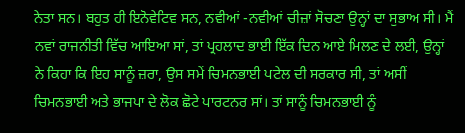ਨੇਤਾ ਸਨ। ਬਹੁਤ ਹੀ ਇਨੋਵੇਟਿਵ ਸਨ, ਨਵੀਆਂ -ਨਵੀਆਂ ਚੀਜ਼ਾਂ ਸੋਚਣਾ ਉਨ੍ਹਾਂ ਦਾ ਸੁਭਾਅ ਸੀ। ਮੈਂ ਨਵਾਂ ਰਾਜਨੀਤੀ ਵਿੱਚ ਆਇਆ ਸਾਂ, ਤਾਂ ਪ੍ਰਹਲਾਦ ਭਾਈ ਇੱਕ ਦਿਨ ਆਏ ਮਿਲਣ ਦੇ ਲਈ, ਉਨ੍ਹਾਂ ਨੇ ਕਿਹਾ ਕਿ ਇਹ ਸਾਨੂੰ ਜ਼ਰਾ, ਉਸ ਸਮੇਂ ਚਿਮਨਭਾਈ ਪਟੇਲ ਦੀ ਸਰਕਾਰ ਸੀ, ਤਾਂ ਅਸੀਂ ਚਿਮਨਭਾਈ ਅਤੇ ਭਾਜਪਾ ਦੇ ਲੋਕ ਛੋਟੇ ਪਾਰਟਨਰ ਸਾਂ। ਤਾਂ ਸਾਨੂੰ ਚਿਮਨਭਾਈ ਨੂੰ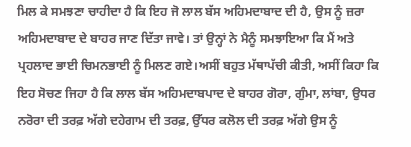ਮਿਲ ਕੇ ਸਮਝਣਾ ਚਾਹੀਦਾ ਹੈ ਕਿ ਇਹ ਜੋ ਲਾਲ ਬੱਸ ਅਹਿਮਦਾਬਾਦ ਦੀ ਹੈ, ਉਸ ਨੂੰ ਜ਼ਰਾ ਅਹਿਮਦਾਬਾਦ ਦੇ ਬਾਹਰ ਜਾਣ ਦਿੱਤਾ ਜਾਵੇ। ਤਾਂ ਉਨ੍ਹਾਂ ਨੇ ਮੈਨੂੰ ਸਮਝਾਇਆ ਕਿ ਮੈਂ ਅਤੇ ਪ੍ਰਹਲਾਦ ਭਾਈ ਚਿਮਨਭਾਈ ਨੂੰ ਮਿਲਣ ਗਏ।ਅਸੀਂ ਬਹੁਤ ਮੱਥਾਪੱਚੀ ਕੀਤੀ, ਅਸੀਂ ਕਿਹਾ ਕਿ ਇਹ ਸੋਚਣ ਜਿਹਾ ਹੈ ਕਿ ਲਾਲ ਬੱਸ ਅਹਿਮਦਾਬਪਾਦ ਦੇ ਬਾਹਰ ਗੋਰਾ, ਗੁੰਮਾ, ਲਾਂਬਾ, ਉਧਰ ਨਰੋਰਾ ਦੀ ਤਰਫ਼ ਅੱਗੇ ਦਹੇਗਾਮ ਦੀ ਤਰਫ਼, ਉੱਧਰ ਕਲੋਲ ਦੀ ਤਰਫ਼ ਅੱਗੇ ਉਸ ਨੂੰ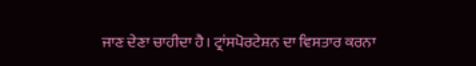ਜਾਣ ਦੇਣਾ ਚਾਹੀਦਾ ਹੈ। ਟ੍ਰਾਂਸਪੋਰਟੇਸ਼ਨ ਦਾ ਵਿਸਤਾਰ ਕਰਨਾ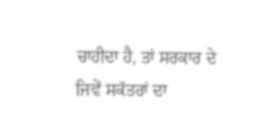ਚਾਹੀਦਾ ਹੈ, ਤਾਂ ਸਰਕਾਰ ਦੇ ਜਿਵੇਂ ਸਕੱਤਰਾਂ ਦਾ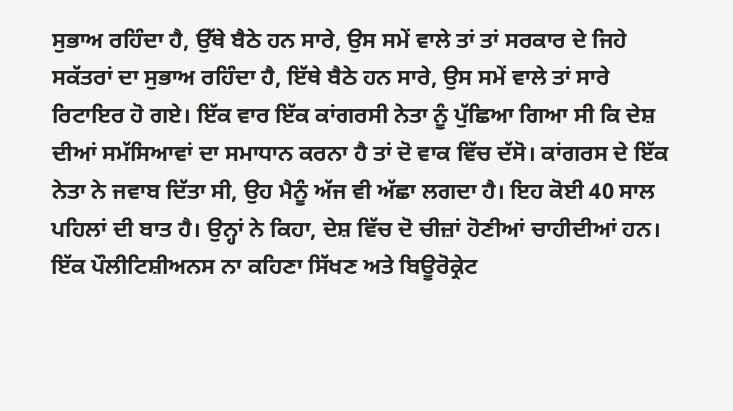ਸੁਭਾਅ ਰਹਿੰਦਾ ਹੈ, ਉੱਥੇ ਬੈਠੇ ਹਨ ਸਾਰੇ, ਉਸ ਸਮੇਂ ਵਾਲੇ ਤਾਂ ਤਾਂ ਸਰਕਾਰ ਦੇ ਜਿਹੇ ਸਕੱਤਰਾਂ ਦਾ ਸੁਭਾਅ ਰਹਿੰਦਾ ਹੈ, ਇੱਥੇ ਬੈਠੇ ਹਨ ਸਾਰੇ, ਉਸ ਸਮੇਂ ਵਾਲੇ ਤਾਂ ਸਾਰੇ ਰਿਟਾਇਰ ਹੋ ਗਏ। ਇੱਕ ਵਾਰ ਇੱਕ ਕਾਂਗਰਸੀ ਨੇਤਾ ਨੂੰ ਪੁੱਛਿਆ ਗਿਆ ਸੀ ਕਿ ਦੇਸ਼ ਦੀਆਂ ਸਮੱਸਿਆਵਾਂ ਦਾ ਸਮਾਧਾਨ ਕਰਨਾ ਹੈ ਤਾਂ ਦੋ ਵਾਕ ਵਿੱਚ ਦੱਸੋ। ਕਾਂਗਰਸ ਦੇ ਇੱਕ ਨੇਤਾ ਨੇ ਜਵਾਬ ਦਿੱਤਾ ਸੀ, ਉਹ ਮੈਨੂੰ ਅੱਜ ਵੀ ਅੱਛਾ ਲਗਦਾ ਹੈ। ਇਹ ਕੋਈ 40 ਸਾਲ ਪਹਿਲਾਂ ਦੀ ਬਾਤ ਹੈ। ਉਨ੍ਹਾਂ ਨੇ ਕਿਹਾ, ਦੇਸ਼ ਵਿੱਚ ਦੋ ਚੀਜ਼ਾਂ ਹੋਣੀਆਂ ਚਾਹੀਦੀਆਂ ਹਨ। ਇੱਕ ਪੌਲੀਟਿਸ਼ੀਅਨਸ ਨਾ ਕਹਿਣਾ ਸਿੱਖਣ ਅਤੇ ਬਿਊਰੋਕ੍ਰੇਟ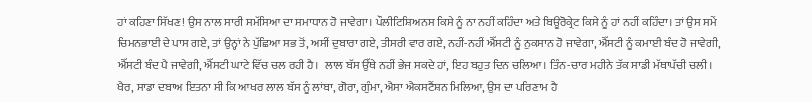ਹਾਂ ਕਹਿਣਾ ਸਿੱਖਣ! ਉਸ ਨਾਲ ਸਾਰੀ ਸਮੱਸਿਆ ਦਾ ਸਮਾਧਾਨ ਹੋ ਜਾਵੇਗਾ। ਪੌਲੀਟਿਸ਼ਿਅਨਸ ਕਿਸੇ ਨੂੰ ਨਾ ਨਹੀਂ ਕਹਿੰਦਾ ਅਤੇ ਬਿਊਰੋਕ੍ਰੇਟ ਕਿਸੇ ਨੂੰ ਹਾਂ ਨਹੀਂ ਕਹਿੰਦਾ। ਤਾਂ ਉਸ ਸਮੇਂ ਚਿਮਨਭਾਈ ਦੇ ਪਾਸ ਗਏ, ਤਾਂ ਉਨ੍ਹਾਂ ਨੇ ਪੁੱਛਿਆ ਸਭ ਤੋਂ, ਅਸੀਂ ਦੁਬਾਰਾ ਗਏ, ਤੀਸਰੀ ਵਾਰ ਗਏ, ਨਹੀਂ-ਨਹੀਂ ਐੱਸਟੀ ਨੂੰ ਨੁਕਸਾਨ ਹੋ ਜਾਵੇਗਾ, ਐੱਸਟੀ ਨੂੰ ਕਮਾਈ ਬੰਦ ਹੋ ਜਾਵੇਗੀ, ਐੱਸਟੀ ਬੰਦ ਪੈ ਜਾਵੇਗੀ, ਐੱਸਟੀ ਘਾਟੇ ਵਿੱਚ ਚਲ ਰਹੀ ਹੈ।  ਲਾਲ ਬੱਸ ਉੱਥੇ ਨਹੀਂ ਭੇਜ ਸਕਦੇ ਹਾਂ, ਇਹ ਬਹੁਤ ਦਿਨ ਚਲਿਆ। ਤਿੰਨ-ਚਾਰ ਮਹੀਨੇ ਤੱਕ ਸਾਡੀ ਮੱਥਾਪੱਚੀ ਚਲੀ। ਖੈਰ, ਸਾਡਾ ਦਬਾਅ ਇਤਨਾ ਸੀ ਕਿ ਆਖਰ ਲਾਲ ਬੱਸ ਨੂੰ ਲਾਂਬਾ, ਗੋਰਾ, ਗੁੰਮਾ, ਐਸਾ ਐਕਸਟੈਂਸ਼ਨ ਮਿਲਿਆ, ਉਸ ਦਾ ਪਰਿਣਾਮ ਹੈ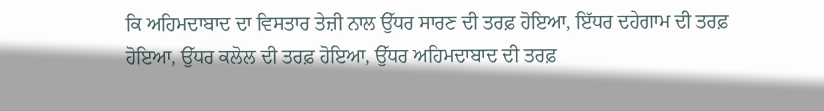ਕਿ ਅਹਿਮਦਾਬਾਦ ਦਾ ਵਿਸਤਾਰ ਤੇਜ਼ੀ ਨਾਲ ਉੱਧਰ ਸਾਰਣ ਦੀ ਤਰਫ਼ ਹੋਇਆ, ਇੱਧਰ ਦਹੇਗਾਮ ਦੀ ਤਰਫ਼ ਹੋਇਆ, ਉੱਧਰ ਕਲੋਲ ਦੀ ਤਰਫ਼ ਹੋਇਆ, ਉੱਧਰ ਅਹਿਮਦਾਬਾਦ ਦੀ ਤਰਫ਼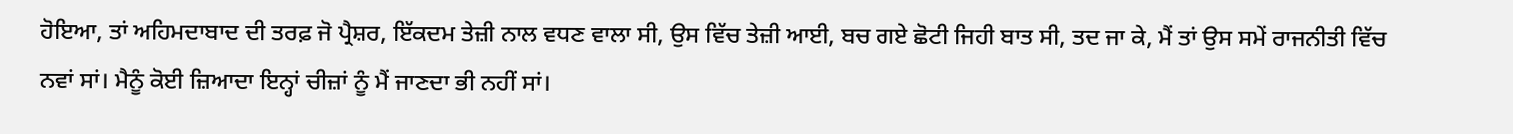ਹੋਇਆ, ਤਾਂ ਅਹਿਮਦਾਬਾਦ ਦੀ ਤਰਫ਼ ਜੋ ਪ੍ਰੈਸ਼ਰ, ਇੱਕਦਮ ਤੇਜ਼ੀ ਨਾਲ ਵਧਣ ਵਾਲਾ ਸੀ, ਉਸ ਵਿੱਚ ਤੇਜ਼ੀ ਆਈ, ਬਚ ਗਏ ਛੋਟੀ ਜਿਹੀ ਬਾਤ ਸੀ, ਤਦ ਜਾ ਕੇ, ਮੈਂ ਤਾਂ ਉਸ ਸਮੇਂ ਰਾਜਨੀਤੀ ਵਿੱਚ ਨਵਾਂ ਸਾਂ। ਮੈਨੂੰ ਕੋਈ ਜ਼ਿਆਦਾ ਇਨ੍ਹਾਂ ਚੀਜ਼ਾਂ ਨੂੰ ਮੈਂ ਜਾਣਦਾ ਭੀ ਨਹੀਂ ਸਾਂ।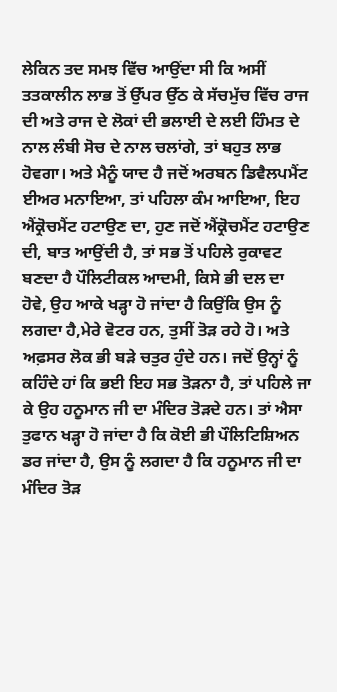ਲੇਕਿਨ ਤਦ ਸਮਝ ਵਿੱਚ ਆਉਂਦਾ ਸੀ ਕਿ ਅਸੀਂ ਤਤਕਾਲੀਨ ਲਾਭ ਤੋਂ ਉੱਪਰ ਉੱਠ ਕੇ ਸੱਚਮੁੱਚ ਵਿੱਚ ਰਾਜ ਦੀ ਅਤੇ ਰਾਜ ਦੇ ਲੋਕਾਂ ਦੀ ਭਲਾਈ ਦੇ ਲਈ ਹਿੰਮਤ ਦੇ ਨਾਲ ਲੰਬੀ ਸੋਚ ਦੇ ਨਾਲ ਚਲਾਂਗੇ, ਤਾਂ ਬਹੁਤ ਲਾਭ ਹੋਵਗਾ। ਅਤੇ ਮੈਨੂੰ ਯਾਦ ਹੈ ਜਦੋਂ ਅਰਬਨ ਡਿਵੈਲਪਮੈਂਟ ਈਅਰ ਮਨਾਇਆ, ਤਾਂ ਪਹਿਲਾ ਕੰਮ ਆਇਆ, ਇਹ ਐਂਕ੍ਰੋਚਮੈਂਟ ਹਟਾਉਣ ਦਾ, ਹੁਣ ਜਦੋਂ ਐਂਕ੍ਰੋਚਮੈਂਟ ਹਟਾਉਣ ਦੀ, ਬਾਤ ਆਉਂਦੀ ਹੈ, ਤਾਂ ਸਭ ਤੋਂ ਪਹਿਲੇ ਰੁਕਾਵਟ ਬਣਦਾ ਹੈ ਪੌਲਿਟੀਕਲ ਆਦਮੀ, ਕਿਸੇ ਭੀ ਦਲ ਦਾ ਹੋਵੇ, ਉਹ ਆਕੇ ਖੜ੍ਹਾ ਹੋ ਜਾਂਦਾ ਹੈ ਕਿਉਂਕਿ ਉਸ ਨੂੰ ਲਗਦਾ ਹੈ,ਮੇਰੇ ਵੋਟਰ ਹਨ, ਤੁਸੀਂ ਤੋੜ ਰਹੇ ਹੋ। ਅਤੇ ਅਫ਼ਸਰ ਲੋਕ ਭੀ ਬੜੇ ਚਤੁਰ ਹੁੰਦੇ ਹਨ। ਜਦੋਂ ਉਨ੍ਹਾਂ ਨੂੰ ਕਹਿੰਦੇ ਹਾਂ ਕਿ ਭਈ ਇਹ ਸਭ ਤੋੜਨਾ ਹੈ, ਤਾਂ ਪਹਿਲੇ ਜਾ ਕੇ ਉਹ ਹਨੂਮਾਨ ਜੀ ਦਾ ਮੰਦਿਰ ਤੋੜਦੇ ਹਨ। ਤਾਂ ਐਸਾ ਤੁਫਾਨ ਖੜ੍ਹਾ ਹੋ ਜਾਂਦਾ ਹੈ ਕਿ ਕੋਈ ਭੀ ਪੌਲਿਟਿਸ਼ਿਅਨ ਡਰ ਜਾਂਦਾ ਹੈ, ਉਸ ਨੂੰ ਲਗਦਾ ਹੈ ਕਿ ਹਨੂਮਾਨ ਜੀ ਦਾ ਮੰਦਿਰ ਤੋੜ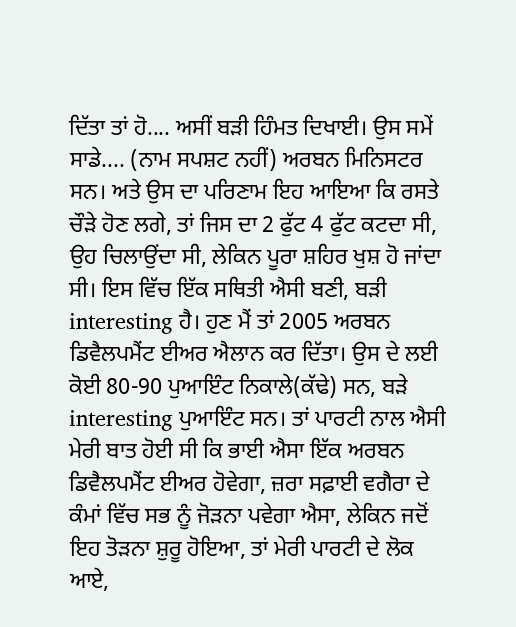ਦਿੱਤਾ ਤਾਂ ਹੋ.... ਅਸੀਂ ਬੜੀ ਹਿੰਮਤ ਦਿਖਾਈ। ਉਸ ਸਮੇਂ ਸਾਡੇ.... (ਨਾਮ ਸਪਸ਼ਟ ਨਹੀਂ) ਅਰਬਨ ਮਿਨਿਸਟਰ ਸਨ। ਅਤੇ ਉਸ ਦਾ ਪਰਿਣਾਮ ਇਹ ਆਇਆ ਕਿ ਰਸਤੇ ਚੌੜੇ ਹੋਣ ਲਗੇ, ਤਾਂ ਜਿਸ ਦਾ 2 ਫੁੱਟ 4 ਫੁੱਟ ਕਟਦਾ ਸੀ, ਉਹ ਚਿਲਾਉਂਦਾ ਸੀ, ਲੇਕਿਨ ਪੂਰਾ ਸ਼ਹਿਰ ਖੁਸ਼ ਹੋ ਜਾਂਦਾ ਸੀ। ਇਸ ਵਿੱਚ ਇੱਕ ਸਥਿਤੀ ਐਸੀ ਬਣੀ, ਬੜੀ interesting ਹੈ। ਹੁਣ ਮੈਂ ਤਾਂ 2005 ਅਰਬਨ ਡਿਵੈਲਪਮੈਂਟ ਈਅਰ ਐਲਾਨ ਕਰ ਦਿੱਤਾ। ਉਸ ਦੇ ਲਈ ਕੋਈ 80-90 ਪੁਆਇੰਟ ਨਿਕਾਲੇ(ਕੱਢੇ) ਸਨ, ਬੜੇ interesting ਪੁਆਇੰਟ ਸਨ। ਤਾਂ ਪਾਰਟੀ ਨਾਲ ਐਸੀ ਮੇਰੀ ਬਾਤ ਹੋਈ ਸੀ ਕਿ ਭਾਈ ਐਸਾ ਇੱਕ ਅਰਬਨ ਡਿਵੈਲਪਮੈਂਟ ਈਅਰ ਹੋਵੇਗਾ, ਜ਼ਰਾ ਸਫ਼ਾਈ ਵਗੈਰਾ ਦੇ ਕੰਮਾਂ ਵਿੱਚ ਸਭ ਨੂੰ ਜੋੜਨਾ ਪਵੇਗਾ ਐਸਾ, ਲੇਕਿਨ ਜਦੋਂ ਇਹ ਤੋੜਨਾ ਸ਼ੁਰੂ ਹੋਇਆ, ਤਾਂ ਮੇਰੀ ਪਾਰਟੀ ਦੇ ਲੋਕ ਆਏ,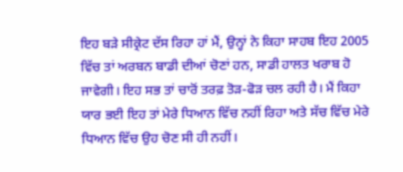ਇਹ ਬੜੇ ਸੀਕ੍ਰੇਟ ਦੱਸ ਰਿਹਾ ਹਾਂ ਮੈਂ, ਉਨ੍ਹਾਂ ਨੇ ਕਿਹਾ ਸਾਹਬ ਇਹ 2005 ਵਿੱਚ ਤਾਂ ਅਰਬਨ ਬਾਡੀ ਦੀਆਂ ਚੋਣਾਂ ਹਨ, ਸਾਡੀ ਹਾਲਤ ਖਰਾਬ ਹੋ ਜਾਵੇਗੀ। ਇਹ ਸਭ ਤਾਂ ਚਾਰੋਂ ਤਰਫ਼ ਤੋੜ-ਫੋੜ ਚਲ ਰਹੀ ਹੈ। ਮੈਂ ਕਿਹਾ ਯਾਰ ਭਈ ਇਹ ਤਾਂ ਮੇਰੇ ਧਿਆਨ ਵਿੱਚ ਨਹੀਂ ਰਿਹਾ ਅਤੇ ਸੱਚ ਵਿੱਚ ਮੇਰੇ ਧਿਆਨ ਵਿੱਚ ਉਹ ਚੋਣ ਸੀ ਹੀ ਨਹੀਂ।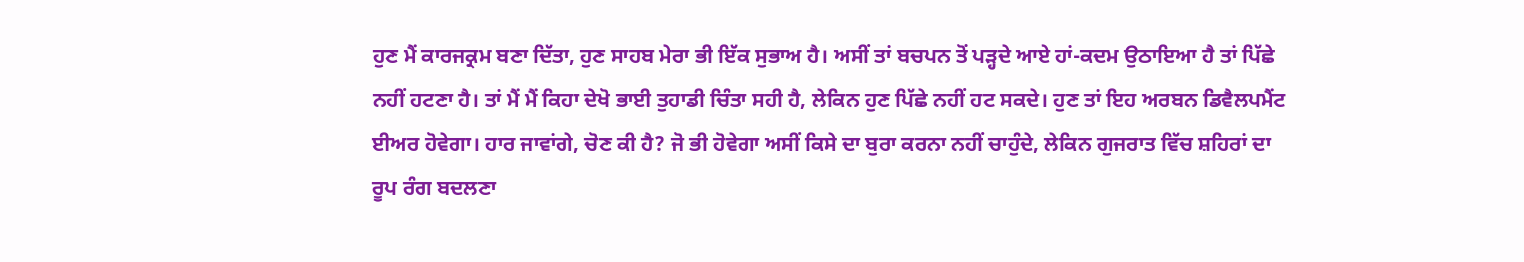ਹੁਣ ਮੈਂ ਕਾਰਜਕ੍ਰਮ ਬਣਾ ਦਿੱਤਾ, ਹੁਣ ਸਾਹਬ ਮੇਰਾ ਭੀ ਇੱਕ ਸੁਭਾਅ ਹੈ। ਅਸੀਂ ਤਾਂ ਬਚਪਨ ਤੋਂ ਪੜ੍ਹਦੇ ਆਏ ਹਾਂ-ਕਦਮ ਉਠਾਇਆ ਹੈ ਤਾਂ ਪਿੱਛੇ ਨਹੀਂ ਹਟਣਾ ਹੈ। ਤਾਂ ਮੈਂ ਮੈਂ ਕਿਹਾ ਦੇਖੋ ਭਾਈ ਤੁਹਾਡੀ ਚਿੰਤਾ ਸਹੀ ਹੈ, ਲੇਕਿਨ ਹੁਣ ਪਿੱਛੇ ਨਹੀਂ ਹਟ ਸਕਦੇ। ਹੁਣ ਤਾਂ ਇਹ ਅਰਬਨ ਡਿਵੈਲਪਮੈਂਟ ਈਅਰ ਹੋਵੇਗਾ। ਹਾਰ ਜਾਵਾਂਗੇ, ਚੋਣ ਕੀ ਹੈ? ਜੋ ਭੀ ਹੋਵੇਗਾ ਅਸੀਂ ਕਿਸੇ ਦਾ ਬੁਰਾ ਕਰਨਾ ਨਹੀਂ ਚਾਹੁੰਦੇ, ਲੇਕਿਨ ਗੁਜਰਾਤ ਵਿੱਚ ਸ਼ਹਿਰਾਂ ਦਾ ਰੂਪ ਰੰਗ ਬਦਲਣਾ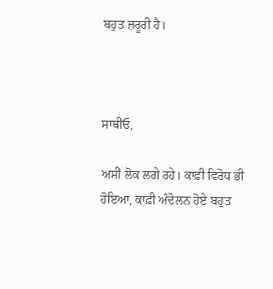ਬਹੁਤ ਜ਼ਰੂਰੀ ਹੈ।



ਸਾਥੀਓ,

ਅਸੀਂ ਲੋਕ ਲਗੇ ਰਹੇ। ਕਾਫ਼ੀ ਵਿਰੋਧ ਭੀ ਹੋਇਆ, ਕਾਫ਼ੀ ਅੰਦੋਲਨ ਹੋਏ ਬਹੁਤ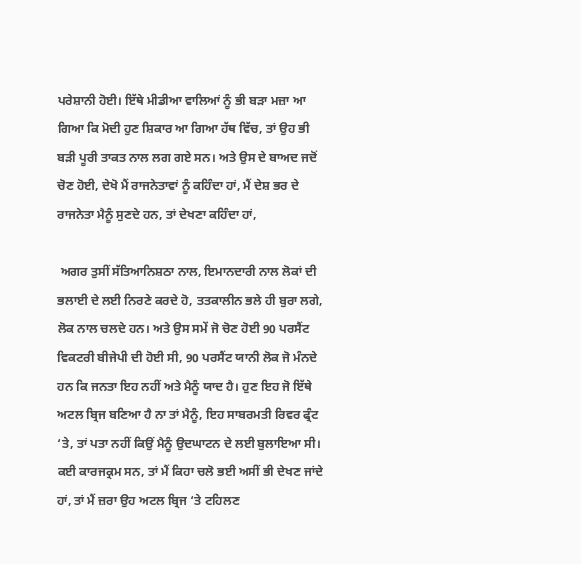ਪਰੇਸ਼ਾਨੀ ਹੋਈ। ਇੱਥੇ ਮੀਡੀਆ ਵਾਲਿਆਂ ਨੂੰ ਭੀ ਬੜਾ ਮਜ਼ਾ ਆ ਗਿਆ ਕਿ ਮੋਦੀ ਹੁਣ ਸ਼ਿਕਾਰ ਆ ਗਿਆ ਹੱਥ ਵਿੱਚ, ਤਾਂ ਉਹ ਭੀ ਬੜੀ ਪੂਰੀ ਤਾਕਤ ਨਾਲ ਲਗ ਗਏ ਸਨ। ਅਤੇ ਉਸ ਦੇ ਬਾਅਦ ਜਦੋਂ ਚੋਣ ਹੋਈ, ਦੇਖੋ ਮੈਂ ਰਾਜਨੇਤਾਵਾਂ ਨੂੰ ਕਹਿੰਦਾ ਹਾਂ, ਮੈਂ ਦੇਸ਼ ਭਰ ਦੇ ਰਾਜਨੇਤਾ ਮੈਨੂੰ ਸੁਣਦੇ ਹਨ, ਤਾਂ ਦੇਖਣਾ ਕਹਿੰਦਾ ਹਾਂ,

 ਅਗਰ ਤੁਸੀਂ ਸੱਤਿਆਨਿਸ਼ਠਾ ਨਾਲ, ਇਮਾਨਦਾਰੀ ਨਾਲ ਲੋਕਾਂ ਦੀ ਭਲਾਈ ਦੇ ਲਈ ਨਿਰਣੇ ਕਰਦੇ ਹੋ, ਤਤਕਾਲੀਨ ਭਲੇ ਹੀ ਬੁਰਾ ਲਗੇ, ਲੋਕ ਨਾਲ ਚਲਦੇ ਹਨ। ਅਤੇ ਉਸ ਸਮੇਂ ਜੋ ਚੋਣ ਹੋਈ 90 ਪਰਸੈਂਟ ਵਿਕਟਰੀ ਬੀਜੇਪੀ ਦੀ ਹੋਈ ਸੀ, 90 ਪਰਸੈਂਟ ਯਾਨੀ ਲੋਕ ਜੋ ਮੰਨਦੇ ਹਨ ਕਿ ਜਨਤਾ ਇਹ ਨਹੀਂ ਅਤੇ ਮੈਨੂੰ ਯਾਦ ਹੈ। ਹੁਣ ਇਹ ਜੋ ਇੱਥੇ ਅਟਲ ਬ੍ਰਿਜ ਬਣਿਆ ਹੈ ਨਾ ਤਾਂ ਮੈਨੂੰ, ਇਹ ਸਾਬਰਮਤੀ ਰਿਵਰ ਫ੍ਰੰਟ ‘ਤੇ, ਤਾਂ ਪਤਾ ਨਹੀਂ ਕਿਉਂ ਮੈਨੂੰ ਉਦਘਾਟਨ ਦੇ ਲਈ ਬੁਲਾਇਆ ਸੀ। ਕਈ ਕਾਰਜਕ੍ਰਮ ਸਨ, ਤਾਂ ਮੈਂ ਕਿਹਾ ਚਲੋ ਭਈ ਅਸੀਂ ਭੀ ਦੇਖਣ ਜਾਂਦੇ ਹਾਂ, ਤਾਂ ਮੈਂ ਜ਼ਰਾ ਉਹ ਅਟਲ ਬ੍ਰਿਜ ‘ਤੇ ਟਹਿਲਣ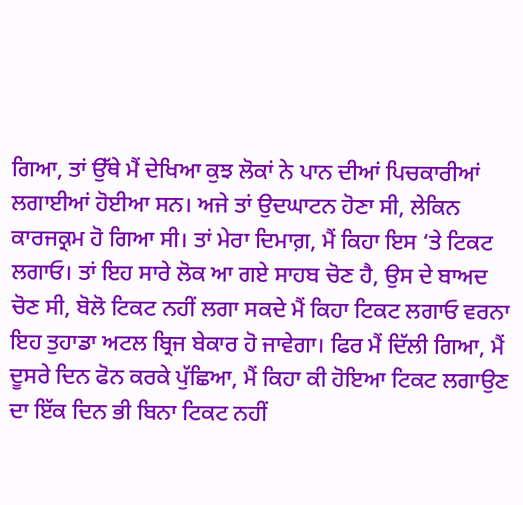ਗਿਆ, ਤਾਂ ਉੱਥੇ ਮੈਂ ਦੇਖਿਆ ਕੁਝ ਲੋਕਾਂ ਨੇ ਪਾਨ ਦੀਆਂ ਪਿਚਕਾਰੀਆਂ ਲਗਾਈਆਂ ਹੋਈਆ ਸਨ। ਅਜੇ ਤਾਂ ਉਦਘਾਟਨ ਹੋਣਾ ਸੀ, ਲੇਕਿਨ ਕਾਰਜਕ੍ਰਮ ਹੋ ਗਿਆ ਸੀ। ਤਾਂ ਮੇਰਾ ਦਿਮਾਗ਼, ਮੈਂ ਕਿਹਾ ਇਸ ‘ਤੇ ਟਿਕਟ ਲਗਾਓ। ਤਾਂ ਇਹ ਸਾਰੇ ਲੋਕ ਆ ਗਏ ਸਾਹਬ ਚੋਣ ਹੈ, ਉਸ ਦੇ ਬਾਅਦ ਚੋਣ ਸੀ, ਬੋਲੋ ਟਿਕਟ ਨਹੀਂ ਲਗਾ ਸਕਦੇ ਮੈਂ ਕਿਹਾ ਟਿਕਟ ਲਗਾਓ ਵਰਨਾ ਇਹ ਤੁਹਾਡਾ ਅਟਲ ਬ੍ਰਿਜ ਬੇਕਾਰ ਹੋ ਜਾਵੇਗਾ। ਫਿਰ ਮੈਂ ਦਿੱਲੀ ਗਿਆ, ਮੈਂ ਦੂਸਰੇ ਦਿਨ ਫੋਨ ਕਰਕੇ ਪੁੱਛਿਆ, ਮੈਂ ਕਿਹਾ ਕੀ ਹੋਇਆ ਟਿਕਟ ਲਗਾਉਣ ਦਾ ਇੱਕ ਦਿਨ ਭੀ ਬਿਨਾ ਟਿਕਟ ਨਹੀਂ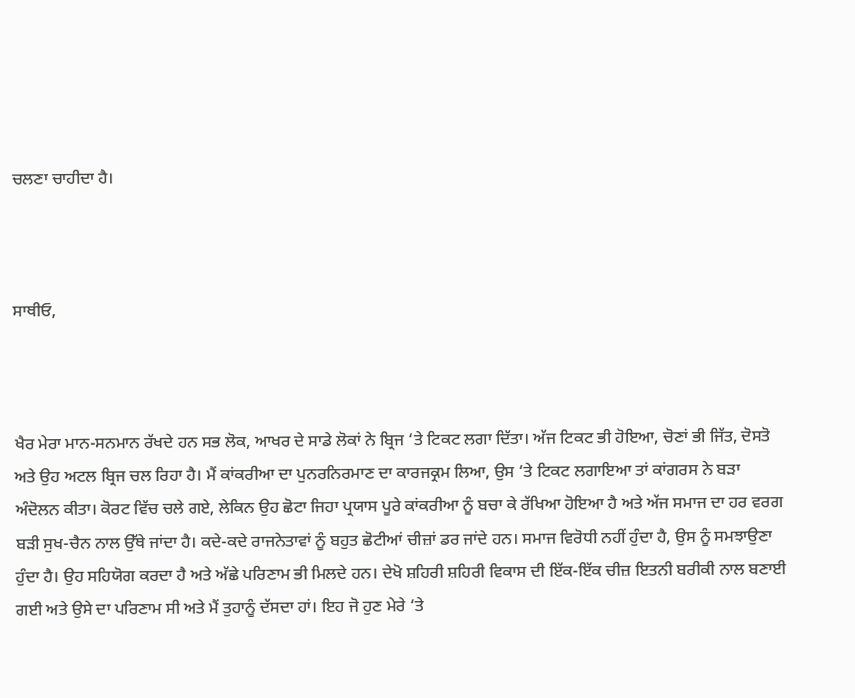ਚਲਣਾ ਚਾਹੀਦਾ ਹੈ।



ਸਾਥੀਓ,



ਖੈਰ ਮੇਰਾ ਮਾਨ-ਸਨਮਾਨ ਰੱਖਦੇ ਹਨ ਸਭ ਲੋਕ, ਆਖਰ ਦੇ ਸਾਡੇ ਲੋਕਾਂ ਨੇ ਬ੍ਰਿਜ ‘ਤੇ ਟਿਕਟ ਲਗਾ ਦਿੱਤਾ। ਅੱਜ ਟਿਕਟ ਭੀ ਹੋਇਆ, ਚੋਣਾਂ ਭੀ ਜਿੱਤ, ਦੋਸਤੋ ਅਤੇ ਉਹ ਅਟਲ ਬ੍ਰਿਜ ਚਲ ਰਿਹਾ ਹੈ। ਮੈਂ ਕਾਂਕਰੀਆ ਦਾ ਪੁਨਰਨਿਰਮਾਣ ਦਾ ਕਾਰਜਕ੍ਰਮ ਲਿਆ, ਉਸ ‘ਤੇ ਟਿਕਟ ਲਗਾਇਆ ਤਾਂ ਕਾਂਗਰਸ ਨੇ ਬੜਾ ਅੰਦੋਲਨ ਕੀਤਾ। ਕੋਰਟ ਵਿੱਚ ਚਲੇ ਗਏ, ਲੇਕਿਨ ਉਹ ਛੋਟਾ ਜਿਹਾ ਪ੍ਰਯਾਸ ਪੂਰੇ ਕਾਂਕਰੀਆ ਨੂੰ ਬਚਾ ਕੇ ਰੱਖਿਆ ਹੋਇਆ ਹੈ ਅਤੇ ਅੱਜ ਸਮਾਜ ਦਾ ਹਰ ਵਰਗ ਬੜੀ ਸੁਖ-ਚੈਨ ਨਾਲ ਉੱਥੇ ਜਾਂਦਾ ਹੈ। ਕਦੇ-ਕਦੇ ਰਾਜਨੇਤਾਵਾਂ ਨੂੰ ਬਹੁਤ ਛੋਟੀਆਂ ਚੀਜ਼ਾਂ ਡਰ ਜਾਂਦੇ ਹਨ। ਸਮਾਜ ਵਿਰੋਧੀ ਨਹੀਂ ਹੁੰਦਾ ਹੈ, ਉਸ ਨੂੰ ਸਮਝਾਉਣਾ ਹੁੰਦਾ ਹੈ। ਉਹ ਸਹਿਯੋਗ ਕਰਦਾ ਹੈ ਅਤੇ ਅੱਛੇ ਪਰਿਣਾਮ ਭੀ ਮਿਲਦੇ ਹਨ। ਦੇਖੋ ਸ਼ਹਿਰੀ ਸ਼ਹਿਰੀ ਵਿਕਾਸ ਦੀ ਇੱਕ-ਇੱਕ ਚੀਜ਼ ਇਤਨੀ ਬਰੀਕੀ ਨਾਲ ਬਣਾਈ ਗਈ ਅਤੇ ਉਸੇ ਦਾ ਪਰਿਣਾਮ ਸੀ ਅਤੇ ਮੈਂ ਤੁਹਾਨੂੰ ਦੱਸਦਾ ਹਾਂ। ਇਹ ਜੋ ਹੁਣ ਮੇਰੇ ‘ਤੇ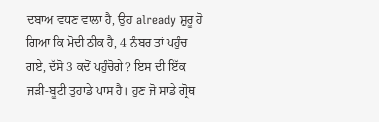ਦਬਾਅ ਵਧਣ ਵਾਲਾ ਹੈ, ਉਹ already ਸ਼ੁਰੂ ਹੋ ਗਿਆ ਕਿ ਮੋਦੀ ਠੀਕ ਹੈ, 4 ਨੰਬਰ ਤਾਂ ਪਹੁੰਚ ਗਏ, ਦੱਸੋ 3 ਕਦੋਂ ਪਹੁੰਚੋਗੇ? ਇਸ ਦੀ ਇੱਕ ਜੜੀ-ਬੂਟੀ ਤੁਹਾਡੇ ਪਾਸ ਹੈ। ਹੁਣ ਜੋ ਸਾਡੇ ਗ੍ਰੋਥ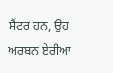ਸੈਂਟਰ ਹਨ, ਉਹ ਅਰਬਨ ਏਰੀਆ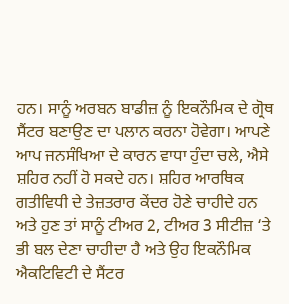ਹਨ। ਸਾਨੂੰ ਅਰਬਨ ਬਾਡੀਜ਼ ਨੂੰ ਇਕਨੌਮਿਕ ਦੇ ਗ੍ਰੋਥ ਸੈਂਟਰ ਬਣਾਉਣ ਦਾ ਪਲਾਨ ਕਰਨਾ ਹੋਵੇਗਾ। ਆਪਣੇ ਆਪ ਜਨਸੰਖਿਆ ਦੇ ਕਾਰਨ ਵਾਧਾ ਹੁੰਦਾ ਚਲੇ, ਐਸੇ ਸ਼ਹਿਰ ਨਹੀਂ ਹੋ ਸਕਦੇ ਹਨ। ਸ਼ਹਿਰ ਆਰਥਿਕ ਗਤੀਵਿਧੀ ਦੇ ਤੇਜ਼ਤਰਾਰ ਕੇਂਦਰ ਹੋਣੇ ਚਾਹੀਦੇ ਹਨ ਅਤੇ ਹੁਣ ਤਾਂ ਸਾਨੂੰ ਟੀਅਰ 2, ਟੀਅਰ 3 ਸੀਟੀਜ਼ ‘ਤੇ ਭੀ ਬਲ ਦੇਣਾ ਚਾਹੀਦਾ ਹੈ ਅਤੇ ਉਹ ਇਕਨੌਮਿਕ ਐਕਟਿਵਿਟੀ ਦੇ ਸੈਂਟਰ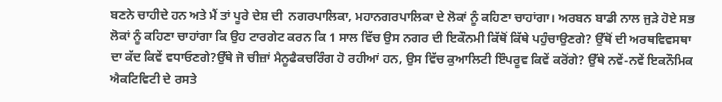ਬਣਨੇ ਚਾਹੀਦੇ ਹਨ ਅਤੇ ਮੈਂ ਤਾਂ ਪੂਰੇ ਦੇਸ਼ ਦੀ  ਨਗਰਪਾਲਿਕਾ, ਮਹਾਨਗਰਪਾਲਿਕਾ ਦੇ ਲੋਕਾਂ ਨੂੰ ਕਹਿਣਾ ਚਾਹਾਂਗਾ। ਅਰਬਨ ਬਾਡੀ ਨਾਲ ਜੁੜੇ ਹੋਏ ਸਭ ਲੋਕਾਂ ਨੂੰ ਕਹਿਣਾ ਚਾਹਾਂਗਾ ਕਿ ਉਹ ਟਾਰਗੇਟ ਕਰਨ ਕਿ 1 ਸਾਲ ਵਿੱਚ ਉਸ ਨਗਰ ਦੀ ਇਕੌਨਮੀ ਕਿੱਥੋਂ ਕਿੱਥੇ ਪਹੁੰਚਾਉਣਗੇ? ਉੱਥੋਂ ਦੀ ਅਰਥਵਿਵਸਥਾ ਦਾ ਕੱਦ ਕਿਵੇਂ ਵਧਾਓਣਗੇ?ਉੱਥੇ ਜੋ ਚੀਜ਼ਾਂ ਮੈਨੂਫੈਕਚਰਿੰਗ ਹੋ ਰਹੀਆਂ ਹਨ, ਉਸ ਵਿੱਚ ਕੁਆਲਿਟੀ ਇੰਪਰੂਵ ਕਿਵੇਂ ਕਰੋਂਗੇ? ਉੱਥੇ ਨਵੇਂ-ਨਵੇਂ ਇਕਨੌਮਿਕ ਐਕਟਿਵਿਟੀ ਦੇ ਰਸਤੇ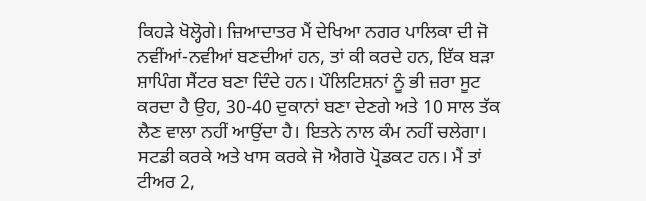ਕਿਹੜੇ ਖੋਲ੍ਹੋਗੇ। ਜ਼ਿਆਦਾਤਰ ਮੈਂ ਦੇਖਿਆ ਨਗਰ ਪਾਲਿਕਾ ਦੀ ਜੋ ਨਵੀਂਆਂ-ਨਵੀਆਂ ਬਣਦੀਆਂ ਹਨ, ਤਾਂ ਕੀ ਕਰਦੇ ਹਨ, ਇੱਕ ਬੜਾ ਸ਼ਾਪਿੰਗ ਸੈਂਟਰ ਬਣਾ ਦਿੰਦੇ ਹਨ। ਪੌਲਿਟਿਸ਼ਨਾਂ ਨੂੰ ਭੀ ਜ਼ਰਾ ਸੂਟ ਕਰਦਾ ਹੈ ਉਹ, 30-40 ਦੁਕਾਨਾਂ ਬਣਾ ਦੇਣਗੇ ਅਤੇ 10 ਸਾਲ ਤੱਕ ਲੈਣ ਵਾਲਾ ਨਹੀਂ ਆਉਂਦਾ ਹੈ। ਇਤਨੇ ਨਾਲ ਕੰਮ ਨਹੀਂ ਚਲੇਗਾ। ਸਟਡੀ ਕਰਕੇ ਅਤੇ ਖਾਸ ਕਰਕੇ ਜੋ ਐਗਰੋ ਪ੍ਰੋਡਕਟ ਹਨ। ਮੈਂ ਤਾਂ ਟੀਅਰ 2,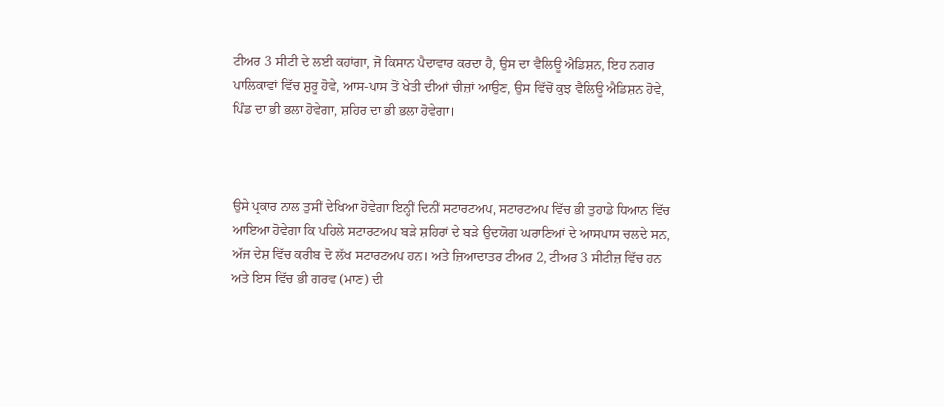ਟੀਅਰ 3 ਸੀਟੀ ਦੇ ਲਈ ਕਹਾਂਗਾ, ਜੋ ਕਿਸਾਨ ਪੈਦਾਵਾਰ ਕਰਦਾ ਹੈ, ਉਸ ਦਾ ਵੈਲਿਊ ਐਡਿਸ਼ਨ, ਇਹ ਨਗਰ ਪਾਲਿਕਾਵਾਂ ਵਿੱਚ ਸ਼ੁਰੂ ਹੋਵੇ, ਆਸ-ਪਾਸ ਤੋਂ ਖੇਤੀ ਦੀਆਂ ਚੀਜ਼ਾਂ ਆਉਣ, ਉਸ ਵਿੱਚੋਂ ਕੁਝ ਵੈਲਿਊ ਐਡਿਸ਼ਨ ਹੋਵੇ, ਪਿੰਡ ਦਾ ਭੀ ਭਲਾ ਹੋਵੇਗਾ, ਸ਼ਹਿਰ ਦਾ ਭੀ ਭਲਾ ਹੋਵੇਗਾ।



ਉਸੇ ਪ੍ਰਕਾਰ ਨਾਲ ਤੁਸੀਂ ਦੇਖਿਆ ਹੋਵੇਗਾ ਇਨ੍ਹੀਂ ਦਿਨੀਂ ਸਟਾਰਟਅਪ, ਸਟਾਰਟਅਪ ਵਿੱਚ ਭੀ ਤੁਹਾਡੇ ਧਿਆਨ ਵਿੱਚ ਆਇਆ ਹੋਵੇਗਾ ਕਿ ਪਹਿਲੇ ਸਟਾਰਟਅਪ ਬੜੇ ਸ਼ਹਿਰਾਂ ਦੇ ਬੜੇ ਉਦਯੋਗ ਘਰਾਣਿਆਂ ਦੇ ਆਸਪਾਸ ਚਲਦੇ ਸਨ, ਅੱਜ ਦੇਸ਼ ਵਿੱਚ ਕਰੀਬ ਦੋ ਲੱਖ ਸਟਾਰਟਅਪ ਹਨ। ਅਤੇ ਜ਼ਿਆਦਾਤਰ ਟੀਅਰ 2, ਟੀਅਰ 3 ਸੀਟੀਜ਼ ਵਿੱਚ ਹਨ ਅਤੇ ਇਸ ਵਿੱਚ ਭੀ ਗਰਵ (ਮਾਣ) ਦੀ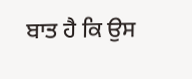ਬਾਤ ਹੈ ਕਿ ਉਸ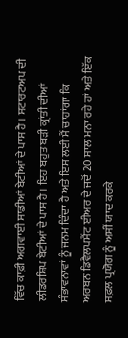ਵਿੱਚ ਕਾਫ਼ੀ ਅਗਵਾਈ ਸਾਡੀਆਂ ਬੇਟੀਆਂ ਦੇ ਪਾਸ ਹੈ। ਸਟਾਰਟਅਪ ਦੀ ਲੀਡਰਸ਼ਿਪ ਬੇਟੀਆਂ ਦੇ ਪਾਸ ਹੈ। ਇਹ ਬਹੁਤ ਬੜੀ ਕ੍ਰਾਂਤੀ ਦੀਆਂ ਸੰਭਾਵਨਾਵਾਂ ਨੂੰ ਜਨਮ ਦਿੰਦਾ ਹੈ ਅਤੇ ਇਸ ਲਈ ਮੈਂ ਚਾਹਾਂਗਾ ਕਿ ਅਰਬਨ ਡਿਵੈਲਪਮੈਂਟ ਈਅਰ ਦੇ ਜਦੋਂ 20 ਸਾਲ ਮਨਾ ਰਹੇ ਹਾਂ ਅਤੇ ਇੱਕ ਸਫ਼ਲ ਪ੍ਰਯੋਗ ਨੂੰ ਅਸੀਂ ਯਾਦ ਕਰਕੇ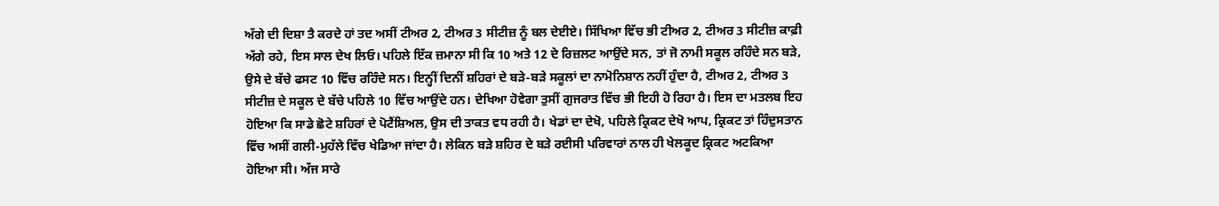ਅੱਗੇ ਦੀ ਦਿਸ਼ਾ ਤੈ ਕਰਦੇ ਹਾਂ ਤਦ ਅਸੀਂ ਟੀਅਰ 2, ਟੀਅਰ 3 ਸੀਟੀਜ਼ ਨੂੰ ਬਲ ਦੇਈਏ। ਸਿੱਖਿਆ ਵਿੱਚ ਭੀ ਟੀਅਰ 2, ਟੀਅਰ 3 ਸੀਟੀਜ਼ ਕਾਫ਼ੀ ਅੱਗੇ ਰਹੇ, ਇਸ ਸਾਲ ਦੇਖ ਲਿਓ। ਪਹਿਲੇ ਇੱਕ ਜ਼ਮਾਨਾ ਸੀ ਕਿ 10 ਅਤੇ 12 ਦੇ ਰਿਜ਼ਲਟ ਆਉਂਦੇ ਸਨ, ਤਾਂ ਜੋ ਨਾਮੀ ਸਕੂਲ ਰਹਿੰਦੇ ਸਨ ਬੜੇ, ਉਸੇ ਦੇ ਬੱਚੇ ਫਸਟ 10 ਵਿੱਚ ਰਹਿੰਦੇ ਸਨ। ਇਨ੍ਹੀਂ ਦਿਨੀਂ ਸ਼ਹਿਰਾਂ ਦੇ ਬੜੇ-ਬੜੇ ਸਕੂਲਾਂ ਦਾ ਨਾਮੋਨਿਸ਼ਾਨ ਨਹੀਂ ਹੁੰਦਾ ਹੈ, ਟੀਅਰ 2, ਟੀਅਰ 3 ਸੀਟੀਜ਼ ਦੇ ਸਕੂਲ ਦੇ ਬੱਚੇ ਪਹਿਲੇ 10 ਵਿੱਚ ਆਉਂਦੇ ਹਨ। ਦੇਖਿਆ ਹੋਵੇਗਾ ਤੁਸੀਂ ਗੁਜਰਾਤ ਵਿੱਚ ਭੀ ਇਹੀ ਹੋ ਰਿਹਾ ਹੈ। ਇਸ ਦਾ ਮਤਲਬ ਇਹ ਹੋਇਆ ਕਿ ਸਾਡੇ ਛੋਟੇ ਸ਼ਹਿਰਾਂ ਦੇ ਪੋਟੈਂਸ਼ਿਅਲ, ਉਸ ਦੀ ਤਾਕਤ ਵਧ ਰਹੀ ਹੈ। ਖੇਡਾਂ ਦਾ ਦੇਖੋ, ਪਹਿਲੇ ਕ੍ਰਿਕਟ ਦੇਖੋ ਆਪ, ਕ੍ਰਿਕਟ ਤਾਂ ਹਿੰਦੁਸਤਾਨ ਵਿੱਚ ਅਸੀਂ ਗਲੀ-ਮੁਹੱਲੇ ਵਿੱਚ ਖੇਡਿਆ ਜਾਂਦਾ ਹੈ। ਲੇਕਿਨ ਬੜੇ ਸ਼ਹਿਰ ਦੇ ਬੜੇ ਰਈਸੀ ਪਰਿਵਾਰਾਂ ਨਾਲ ਹੀ ਖੇਲਕੂਦ ਕ੍ਰਿਕਟ ਅਟਕਿਆ ਹੋਇਆ ਸੀ। ਅੱਜ ਸਾਰੇ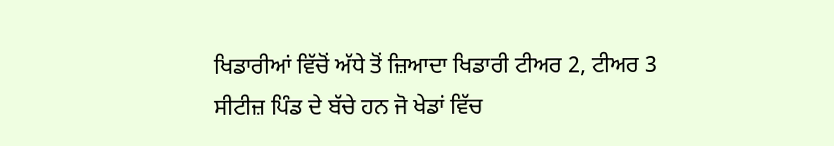ਖਿਡਾਰੀਆਂ ਵਿੱਚੋਂ ਅੱਧੇ ਤੋਂ ਜ਼ਿਆਦਾ ਖਿਡਾਰੀ ਟੀਅਰ 2, ਟੀਅਰ 3 ਸੀਟੀਜ਼ ਪਿੰਡ ਦੇ ਬੱਚੇ ਹਨ ਜੋ ਖੇਡਾਂ ਵਿੱਚ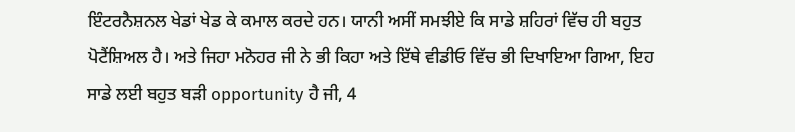ਇੰਟਰਨੈਸ਼ਨਲ ਖੇਡਾਂ ਖੇਡ ਕੇ ਕਮਾਲ ਕਰਦੇ ਹਨ। ਯਾਨੀ ਅਸੀਂ ਸਮਝੀਏ ਕਿ ਸਾਡੇ ਸ਼ਹਿਰਾਂ ਵਿੱਚ ਹੀ ਬਹੁਤ ਪੋਟੈਂਸ਼ਿਅਲ ਹੈ। ਅਤੇ ਜਿਹਾ ਮਨੋਹਰ ਜੀ ਨੇ ਭੀ ਕਿਹਾ ਅਤੇ ਇੱਥੇ ਵੀਡੀਓ ਵਿੱਚ ਭੀ ਦਿਖਾਇਆ ਗਿਆ, ਇਹ ਸਾਡੇ ਲਈ ਬਹੁਤ ਬੜੀ opportunity ਹੈ ਜੀ, 4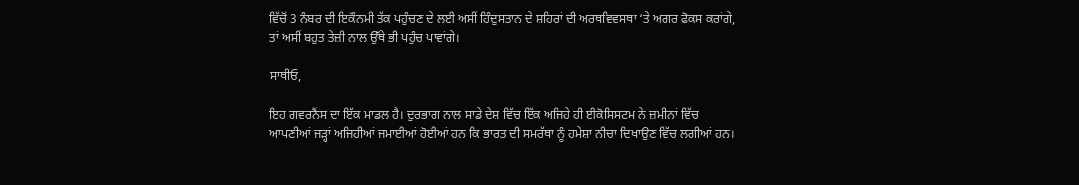ਵਿੱਚੋਂ 3 ਨੰਬਰ ਦੀ ਇਕੌਨਮੀ ਤੱਕ ਪਹੁੰਚਣ ਦੇ ਲਈ ਅਸੀਂ ਹਿੰਦੁਸਤਾਨ ਦੇ ਸ਼ਹਿਰਾਂ ਦੀ ਅਰਥਵਿਵਸਥਾ ‘ਤੇ ਅਗਰ ਫੋਕਸ ਕਰਾਂਗੇ, ਤਾਂ ਅਸੀਂ ਬਹੁਤ ਤੇਜ਼ੀ ਨਾਲ ਉੱਥੇ ਭੀ ਪਹੁੰਚ ਪਾਵਾਂਗੇ।

ਸਾਥੀਓ,

ਇਹ ਗਵਰਨੈਂਸ ਦਾ ਇੱਕ ਮਾਡਲ ਹੈ। ਦੁਰਭਾਗ ਨਾਲ ਸਾਡੇ ਦੇਸ਼ ਵਿੱਚ ਇੱਕ ਅਜਿਹੇ ਹੀ ਈਕੋਸਿਸਟਮ ਨੇ ਜ਼ਮੀਨਾਂ ਵਿੱਚ ਆਪਣੀਆਂ ਜੜ੍ਹਾਂ ਅਜਿਹੀਆਂ ਜਮਾਈਆਂ ਹੋਈਆਂ ਹਨ ਕਿ ਭਾਰਤ ਦੀ ਸਮਰੱਥਾ ਨੂੰ ਹਮੇਸ਼ਾ ਨੀਚਾ ਦਿਖਾਉਣ ਵਿੱਚ ਲਗੀਆਂ ਹਨ।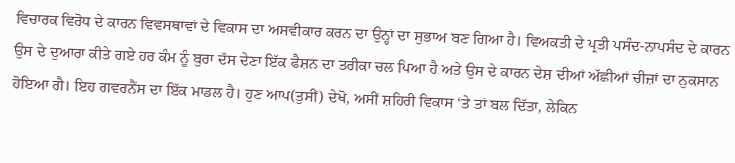ਵਿਚਾਰਕ ਵਿਰੋਧ ਦੇ ਕਾਰਨ ਵਿਵਸਥਾਵਾਂ ਦੇ ਵਿਕਾਸ ਦਾ ਅਸਵੀਕਾਰ ਕਰਨ ਦਾ ਉਨ੍ਹਾਂ ਦਾ ਸੁਭਾਅ ਬਣ ਗਿਆ ਹੈ। ਵਿਅਕਤੀ ਦੇ ਪ੍ਰਤੀ ਪਸੰਦ-ਨਾਪਸੰਦ ਦੇ ਕਾਰਨ ਉਸ ਦੇ ਦੁਆਰਾ ਕੀਤੇ ਗਏ ਹਰ ਕੰਮ ਨੂੰ ਬੁਰਾ ਦੱਸ ਦੇਣਾ ਇੱਕ ਫੈਸ਼ਨ ਦਾ ਤਰੀਕਾ ਚਲ ਪਿਆ ਹੈ ਅਤੇ ਉਸ ਦੇ ਕਾਰਨ ਦੇਸ਼ ਦੀਆਂ ਅੱਛੀਆਂ ਚੀਜ਼ਾਂ ਦਾ ਨੁਕਸਾਨ ਹੋਇਆ ਗੈ। ਇਹ ਗਵਰਨੈਂਸ ਦਾ ਇੱਕ ਮਾਡਲ ਹੈ। ਹੁਣ ਆਪ(ਤੁਸੀਂ) ਦੇਖੋ, ਅਸੀਂ ਸ਼ਹਿਰੀ ਵਿਕਾਸ ‘ਤੇ ਤਾਂ ਬਲ ਦਿੱਤਾ, ਲੇਕਿਨ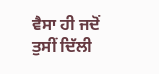ਵੈਸਾ ਹੀ ਜਦੋਂ ਤੁਸੀਂ ਦਿੱਲੀ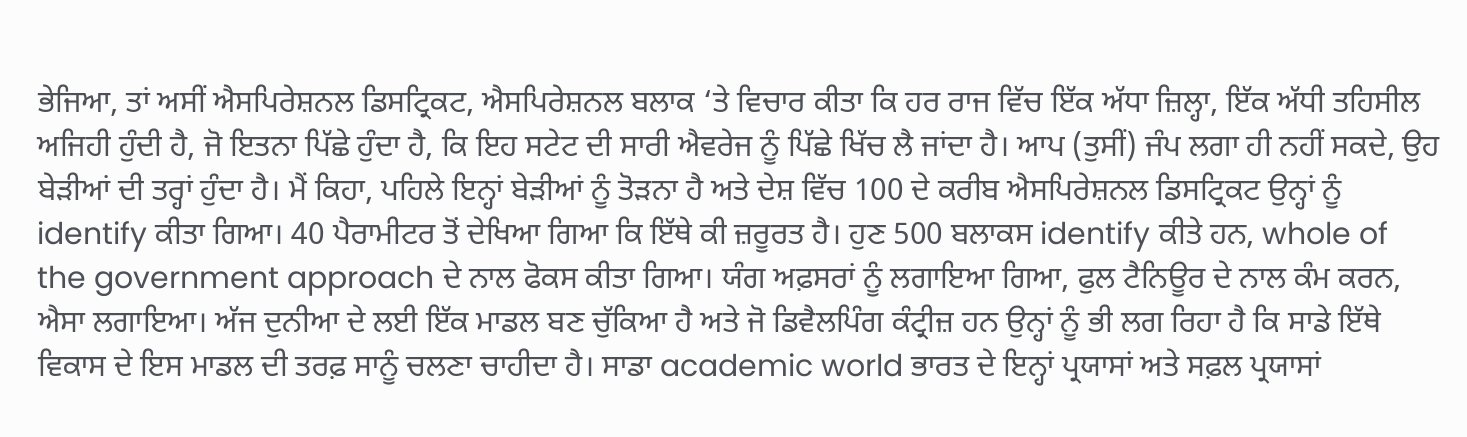ਭੇਜਿਆ, ਤਾਂ ਅਸੀਂ ਐਸਪਿਰੇਸ਼ਨਲ ਡਿਸਟ੍ਰਿਕਟ, ਐਸਪਿਰੇਸ਼ਨਲ ਬਲਾਕ ‘ਤੇ ਵਿਚਾਰ ਕੀਤਾ ਕਿ ਹਰ ਰਾਜ ਵਿੱਚ ਇੱਕ ਅੱਧਾ ਜ਼ਿਲ੍ਹਾ, ਇੱਕ ਅੱਧੀ ਤਹਿਸੀਲ ਅਜਿਹੀ ਹੁੰਦੀ ਹੈ, ਜੋ ਇਤਨਾ ਪਿੱਛੇ ਹੁੰਦਾ ਹੈ, ਕਿ ਇਹ ਸਟੇਟ ਦੀ ਸਾਰੀ ਐਵਰੇਜ ਨੂੰ ਪਿੱਛੇ ਖਿੱਚ ਲੈ ਜਾਂਦਾ ਹੈ। ਆਪ (ਤੁਸੀਂ) ਜੰਪ ਲਗਾ ਹੀ ਨਹੀਂ ਸਕਦੇ, ਉਹ ਬੇੜੀਆਂ ਦੀ ਤਰ੍ਹਾਂ ਹੁੰਦਾ ਹੈ। ਮੈਂ ਕਿਹਾ, ਪਹਿਲੇ ਇਨ੍ਹਾਂ ਬੇੜੀਆਂ ਨੂੰ ਤੋੜਨਾ ਹੈ ਅਤੇ ਦੇਸ਼ ਵਿੱਚ 100 ਦੇ ਕਰੀਬ ਐਸਪਿਰੇਸ਼ਨਲ ਡਿਸਟ੍ਰਿਕਟ ਉਨ੍ਹਾਂ ਨੂੰ identify ਕੀਤਾ ਗਿਆ। 40 ਪੈਰਾਮੀਟਰ ਤੋਂ ਦੇਖਿਆ ਗਿਆ ਕਿ ਇੱਥੇ ਕੀ ਜ਼ਰੂਰਤ ਹੈ। ਹੁਣ 500 ਬਲਾਕਸ identify ਕੀਤੇ ਹਨ, whole of the government approach ਦੇ ਨਾਲ ਫੋਕਸ ਕੀਤਾ ਗਿਆ। ਯੰਗ ਅਫ਼ਸਰਾਂ ਨੂੰ ਲਗਾਇਆ ਗਿਆ, ਫੁਲ ਟੈਨਿਊਰ ਦੇ ਨਾਲ ਕੰਮ ਕਰਨ, ਐਸਾ ਲਗਾਇਆ। ਅੱਜ ਦੁਨੀਆ ਦੇ ਲਈ ਇੱਕ ਮਾਡਲ ਬਣ ਚੁੱਕਿਆ ਹੈ ਅਤੇ ਜੋ ਡਿਵੈਲਪਿੰਗ ਕੰਟ੍ਰੀਜ਼ ਹਨ ਉਨ੍ਹਾਂ ਨੂੰ ਭੀ ਲਗ ਰਿਹਾ ਹੈ ਕਿ ਸਾਡੇ ਇੱਥੇ ਵਿਕਾਸ ਦੇ ਇਸ ਮਾਡਲ ਦੀ ਤਰਫ਼ ਸਾਨੂੰ ਚਲਣਾ ਚਾਹੀਦਾ ਹੈ। ਸਾਡਾ academic world ਭਾਰਤ ਦੇ ਇਨ੍ਹਾਂ ਪ੍ਰਯਾਸਾਂ ਅਤੇ ਸਫ਼ਲ ਪ੍ਰਯਾਸਾਂ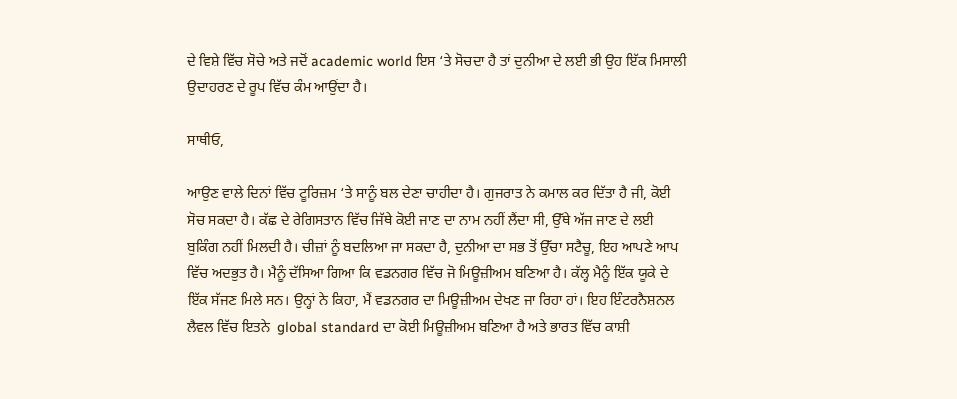ਦੇ ਵਿਸ਼ੇ ਵਿੱਚ ਸੋਚੇ ਅਤੇ ਜਦੋਂ academic world ਇਸ ‘ਤੇ ਸੋਚਦਾ ਹੈ ਤਾਂ ਦੁਨੀਆ ਦੇ ਲਈ ਭੀ ਉਹ ਇੱਕ ਮਿਸਾਲੀ ਉਦਾਹਰਣ ਦੇ ਰੂਪ ਵਿੱਚ ਕੰਮ ਆਉਂਦਾ ਹੈ।

ਸਾਥੀਓ,

ਆਉਣ ਵਾਲੇ ਦਿਨਾਂ ਵਿੱਚ ਟੂਰਿਜ਼ਮ ‘ਤੇ ਸਾਨੂੰ ਬਲ ਦੇਣਾ ਚਾਹੀਦਾ ਹੈ। ਗੁਜਰਾਤ ਨੇ ਕਮਾਲ ਕਰ ਦਿੱਤਾ ਹੈ ਜੀ, ਕੋਈ ਸੋਚ ਸਕਦਾ ਹੈ। ਕੱਛ ਦੇ ਰੇਗਿਸਤਾਨ ਵਿੱਚ ਜਿੱਥੇ ਕੋਈ ਜਾਣ ਦਾ ਨਾਮ ਨਹੀਂ ਲੈਂਦਾ ਸੀ, ਉੱਥੇ ਅੱਜ ਜਾਣ ਦੇ ਲਈ ਬੁਕਿੰਗ ਨਹੀਂ ਮਿਲਦੀ ਹੈ। ਚੀਜ਼ਾਂ ਨੂੰ ਬਦਲਿਆ ਜਾ ਸਕਦਾ ਹੈ, ਦੁਨੀਆ ਦਾ ਸਭ ਤੋਂ ਉੱਚਾ ਸਟੈਚੂ, ਇਹ ਆਪਣੇ ਆਪ ਵਿੱਚ ਅਦਭੁਤ ਹੈ। ਮੈਨੂੰ ਦੱਸਿਆ ਗਿਆ ਕਿ ਵਡਨਗਰ ਵਿੱਚ ਜੋ ਮਿਊਜ਼ੀਅਮ ਬਣਿਆ ਹੈ। ਕੱਲ੍ਹ ਮੈਨੂੰ ਇੱਕ ਯੂਕੇ ਦੇ ਇੱਕ ਸੱਜਣ ਮਿਲੇ ਸਨ। ਉਨ੍ਹਾਂ ਨੇ ਕਿਹਾ, ਮੈਂ ਵਡਨਗਰ ਦਾ ਮਿਊਜ਼ੀਅਮ ਦੇਖਣ ਜਾ ਰਿਹਾ ਹਾਂ। ਇਹ ਇੰਟਰਨੈਸ਼ਨਲ ਲੈਵਲ ਵਿੱਚ ਇਤਨੇ  global standard ਦਾ ਕੋਈ ਮਿਊਜ਼ੀਅਮ ਬਣਿਆ ਹੈ ਅਤੇ ਭਾਰਤ ਵਿੱਚ ਕਾਸ਼ੀ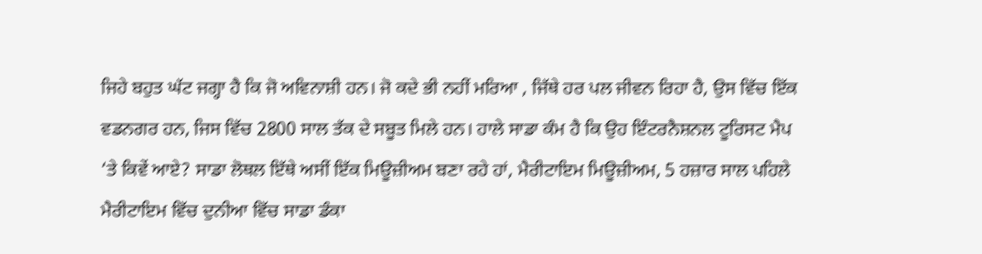ਜਿਹੇ ਬਹੁਤ ਘੱਟ ਜਗ੍ਹਾ ਹੈ ਕਿ ਜੋ ਅਵਿਨਾਸ਼ੀ ਹਨ। ਜੋ ਕਦੇ ਭੀ ਨਹੀਂ ਮਰਿਆ , ਜਿੱਥੇ ਹਰ ਪਲ ਜੀਵਨ ਰਿਹਾ ਹੈ, ਉਸ ਵਿੱਚ ਇੱਕ ਵਡਨਗਰ ਹਨ, ਜਿਸ ਵਿੱਚ 2800 ਸਾਲ ਤੱਕ ਦੇ ਸਬੂਤ ਮਿਲੇ ਹਨ। ਹਾਲੇ ਸਾਡਾ ਕੰਮ ਹੈ ਕਿ ਉਹ ਇੰਟਰਨੈਸ਼ਨਲ ਟੂਰਿਸਟ ਮੈਪ ‘ਤੇ ਕਿਵੇਂ ਆਏ? ਸਾਡਾ ਲੋਥਲ ਇੱਥੇ ਅਸੀਂ ਇੱਕ ਮਿਊਜ਼ੀਅਮ ਬਣਾ ਰਹੇ ਹਾਂ, ਮੈਰੀਟਾਇਮ ਮਿਊਜ਼ੀਅਮ, 5 ਹਜ਼ਾਰ ਸਾਲ ਪਹਿਲੇ ਮੈਰੀਟਾਇਮ ਵਿੱਚ ਦੁਨੀਆ ਵਿੱਚ ਸਾਡਾ ਡੰਕਾ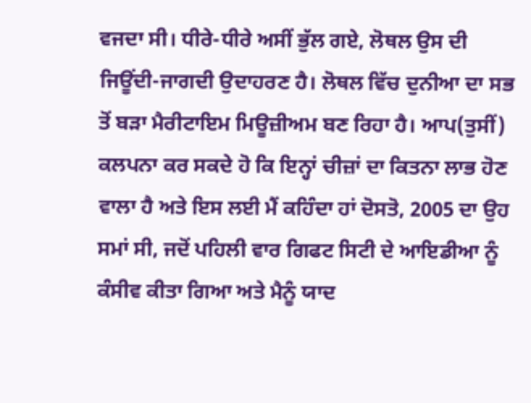ਵਜਦਾ ਸੀ। ਧੀਰੇ-ਧੀਰੇ ਅਸੀਂ ਭੁੱਲ ਗਏ, ਲੋਥਲ ਉਸ ਦੀ ਜਿਊਂਦੀ-ਜਾਗਦੀ ਉਦਾਹਰਣ ਹੈ। ਲੋਥਲ ਵਿੱਚ ਦੁਨੀਆ ਦਾ ਸਭ ਤੋਂ ਬੜਾ ਮੈਰੀਟਾਇਮ ਮਿਊਜ਼ੀਅਮ ਬਣ ਰਿਹਾ ਹੈ। ਆਪ(ਤੁਸੀਂ) ਕਲਪਨਾ ਕਰ ਸਕਦੇ ਹੋ ਕਿ ਇਨ੍ਹਾਂ ਚੀਜ਼ਾਂ ਦਾ ਕਿਤਨਾ ਲਾਭ ਹੋਣ ਵਾਲਾ ਹੈ ਅਤੇ ਇਸ ਲਈ ਮੈਂ ਕਹਿੰਦਾ ਹਾਂ ਦੋਸਤੋ, 2005 ਦਾ ਉਹ ਸਮਾਂ ਸੀ, ਜਦੋਂ ਪਹਿਲੀ ਵਾਰ ਗਿਫਟ ਸਿਟੀ ਦੇ ਆਇਡੀਆ ਨੂੰ ਕੰਸੀਵ ਕੀਤਾ ਗਿਆ ਅਤੇ ਮੈਨੂੰ ਯਾਦ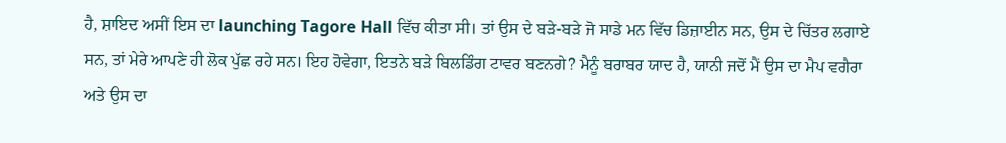ਹੈ, ਸ਼ਾਇਦ ਅਸੀਂ ਇਸ ਦਾ launching Tagore Hall ਵਿੱਚ ਕੀਤਾ ਸੀ। ਤਾਂ ਉਸ ਦੇ ਬੜੇ-ਬੜੇ ਜੋ ਸਾਡੇ ਮਨ ਵਿੱਚ ਡਿਜ਼ਾਈਨ ਸਨ, ਉਸ ਦੇ ਚਿੱਤਰ ਲਗਾਏ ਸਨ, ਤਾਂ ਮੇਰੇ ਆਪਣੇ ਹੀ ਲੋਕ ਪੁੱਛ ਰਹੇ ਸਨ। ਇਹ ਹੋਵੇਗਾ, ਇਤਨੇ ਬੜੇ ਬਿਲਡਿੰਗ ਟਾਵਰ ਬਣਨਗੇ? ਮੈਨੂੰ ਬਰਾਬਰ ਯਾਦ ਹੈ, ਯਾਨੀ ਜਦੋਂ ਮੈਂ ਉਸ ਦਾ ਮੈਪ ਵਗੈਰਾ ਅਤੇ ਉਸ ਦਾ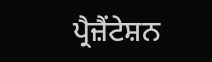ਪ੍ਰੈਜ਼ੈਂਟੇਸ਼ਨ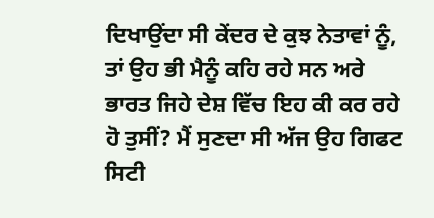ਦਿਖਾਉਂਦਾ ਸੀ ਕੇਂਦਰ ਦੇ ਕੁਝ ਨੇਤਾਵਾਂ ਨੂੰ, ਤਾਂ ਉਹ ਭੀ ਮੈਨੂੰ ਕਹਿ ਰਹੇ ਸਨ ਅਰੇ ਭਾਰਤ ਜਿਹੇ ਦੇਸ਼ ਵਿੱਚ ਇਹ ਕੀ ਕਰ ਰਹੇ ਹੋ ਤੁਸੀਂ? ਮੈਂ ਸੁਣਦਾ ਸੀ ਅੱਜ ਉਹ ਗਿਫਟ ਸਿਟੀ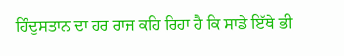ਹਿੰਦੁਸਤਾਨ ਦਾ ਹਰ ਰਾਜ ਕਹਿ ਰਿਹਾ ਹੈ ਕਿ ਸਾਡੇ ਇੱਥੇ ਭੀ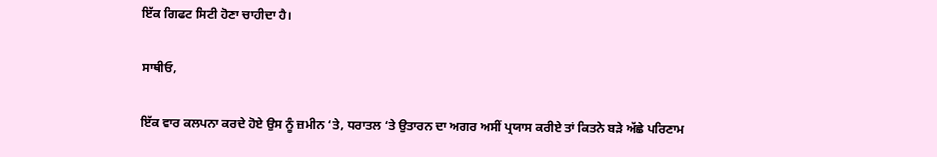ਇੱਕ ਗਿਫਟ ਸਿਟੀ ਹੋਣਾ ਚਾਹੀਦਾ ਹੈ।

ਸਾਥੀਓ,

ਇੱਕ ਵਾਰ ਕਲਪਨਾ ਕਰਦੇ ਹੋਏ ਉਸ ਨੂੰ ਜ਼ਮੀਨ ‘ਤੇ, ਧਰਾਤਲ ‘ਤੇ ਉਤਾਰਨ ਦਾ ਅਗਰ ਅਸੀਂ ਪ੍ਰਯਾਸ ਕਰੀਏ ਤਾਂ ਕਿਤਨੇ ਬੜੇ ਅੱਛੇ ਪਰਿਣਾਮ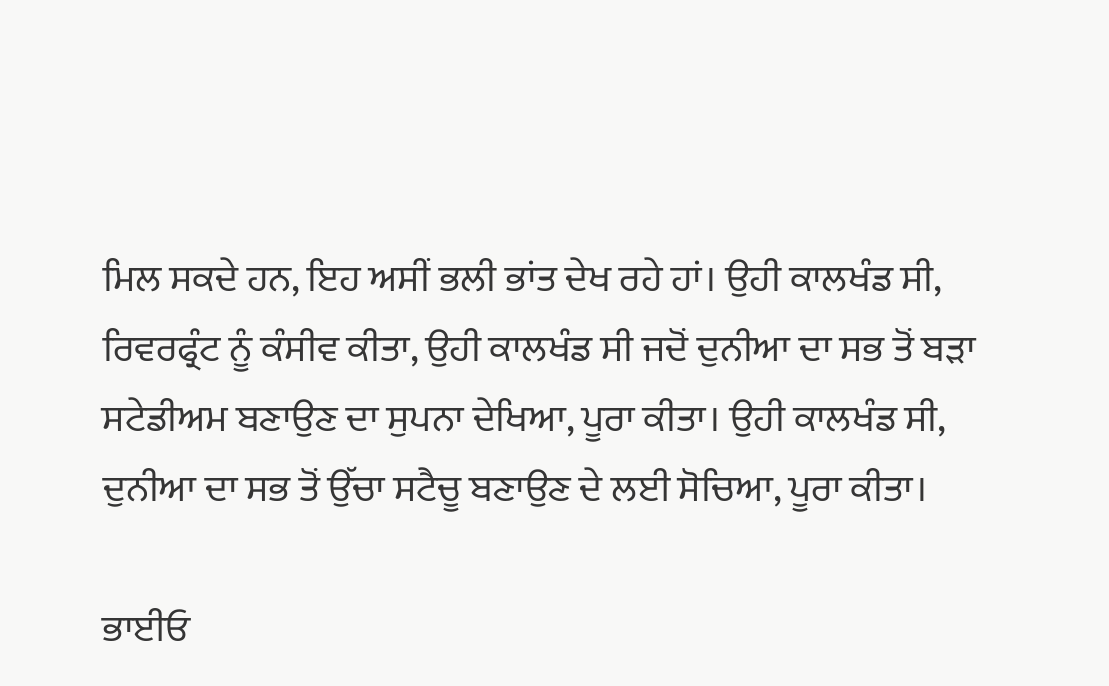ਮਿਲ ਸਕਦੇ ਹਨ, ਇਹ ਅਸੀਂ ਭਲੀ ਭਾਂਤ ਦੇਖ ਰਹੇ ਹਾਂ। ਉਹੀ ਕਾਲਖੰਡ ਸੀ, ਰਿਵਰਫ੍ਰੰਟ ਨੂੰ ਕੰਸੀਵ ਕੀਤਾ, ਉਹੀ ਕਾਲਖੰਡ ਸੀ ਜਦੋਂ ਦੁਨੀਆ ਦਾ ਸਭ ਤੋਂ ਬੜਾ ਸਟੇਡੀਅਮ ਬਣਾਉਣ ਦਾ ਸੁਪਨਾ ਦੇਖਿਆ, ਪੂਰਾ ਕੀਤਾ। ਉਹੀ ਕਾਲਖੰਡ ਸੀ, ਦੁਨੀਆ ਦਾ ਸਭ ਤੋਂ ਉੱਚਾ ਸਟੈਚੂ ਬਣਾਉਣ ਦੇ ਲਈ ਸੋਚਿਆ, ਪੂਰਾ ਕੀਤਾ।

ਭਾਈਓ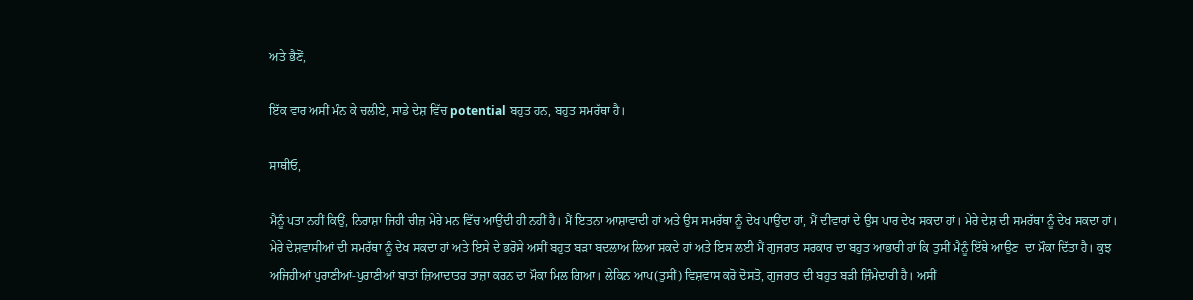ਅਤੇ ਭੈਣੋਂ,

ਇੱਕ ਵਾਰ ਅਸੀਂ ਮੰਨ ਕੇ ਚਲੀਏ, ਸਾਡੇ ਦੇਸ਼ ਵਿੱਚ potential ਬਹੁਤ ਹਨ, ਬਹੁਤ ਸਮਰੱਥਾ ਹੈ।

ਸਾਥੀਓ,

ਮੈਨੂੰ ਪਤਾ ਨਹੀਂ ਕਿਉਂ, ਨਿਰਾਸ਼ਾ ਜਿਹੀ ਚੀਜ਼ ਮੇਰੇ ਮਨ ਵਿੱਚ ਆਉਂਦੀ ਹੀ ਨਹੀਂ ਹੈ। ਮੈਂ ਇਤਨਾ ਆਸ਼ਾਵਾਦੀ ਹਾਂ ਅਤੇ ਉਸ ਸਮਰੱਥਾ ਨੂੰ ਦੇਖ ਪਾਉਂਦਾ ਹਾਂ, ਮੈਂ ਦੀਵਾਰਾਂ ਦੇ ਉਸ ਪਾਰ ਦੇਖ ਸਕਦਾ ਹਾਂ। ਮੇਰੇ ਦੇਸ਼ ਦੀ ਸਮਰੱਥਾ ਨੂੰ ਦੇਖ ਸਕਦਾ ਹਾਂ। ਮੇਰੇ ਦੇਸ਼ਵਾਸੀਆਂ ਦੀ ਸਮਰੱਥਾ ਨੂੰ ਦੇਖ ਸਕਦਾ ਹਾਂ ਅਤੇ ਇਸੇ ਦੇ ਭਰੋਸੇ ਅਸੀਂ ਬਹੁਤ ਬੜਾ ਬਦਲਾਅ ਲਿਆ ਸਕਦੇ ਹਾਂ ਅਤੇ ਇਸ ਲਈ ਮੈਂ ਗੁਜਰਾਤ ਸਰਕਾਰ ਦਾ ਬਹੁਤ ਆਭਾਰੀ ਹਾਂ ਕਿ ਤੁਸੀਂ ਮੈਨੂੰ ਇੱਥੇ ਆਉਣ  ਦਾ ਮੌਕਾ ਦਿੱਤਾ ਹੈ। ਕੁਝ ਅਜਿਹੀਆਂ ਪੁਰਾਣੀਆਂ-ਪੁਰਾਣੀਆਂ ਬਾਤਾਂ ਜ਼ਿਆਦਾਤਰ ਤਾਜ਼ਾ ਕਰਨ ਦਾ ਮੌਕਾ ਮਿਲ ਗਿਆ। ਲੇਕਿਨ ਆਪ(ਤੁਸੀਂ) ਵਿਸ਼ਵਾਸ ਕਰੋ ਦੋਸਤੋ, ਗੁਜਰਾਤ ਦੀ ਬਹੁਤ ਬੜੀ ਜ਼ਿੰਮੇਦਾਰੀ ਹੈ। ਅਸੀਂ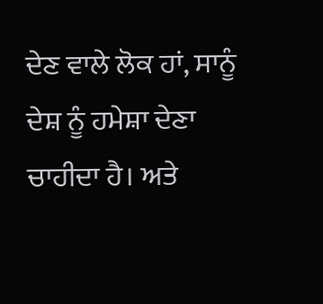ਦੇਣ ਵਾਲੇ ਲੋਕ ਹਾਂ, ਸਾਨੂੰ ਦੇਸ਼ ਨੂੰ ਹਮੇਸ਼ਾ ਦੇਣਾ ਚਾਹੀਦਾ ਹੈ। ਅਤੇ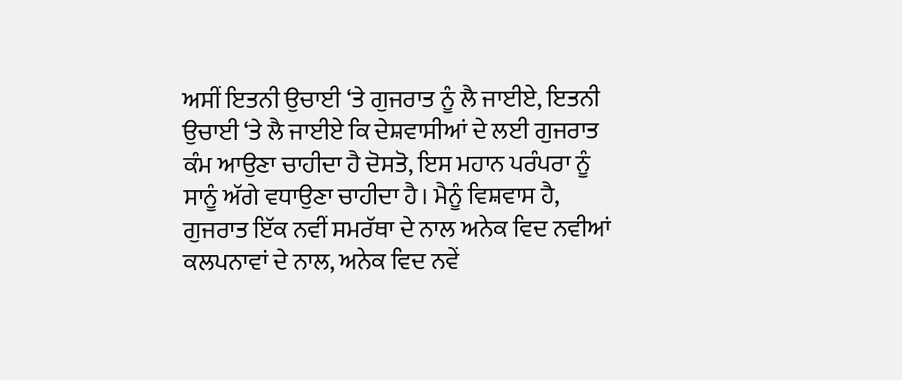ਅਸੀਂ ਇਤਨੀ ਉਚਾਈ ‘ਤੇ ਗੁਜਰਾਤ ਨੂੰ ਲੈ ਜਾਈਏ, ਇਤਨੀ ਉਚਾਈ ‘ਤੇ ਲੈ ਜਾਈਏ ਕਿ ਦੇਸ਼ਵਾਸੀਆਂ ਦੇ ਲਈ ਗੁਜਰਾਤ ਕੰਮ ਆਉਣਾ ਚਾਹੀਦਾ ਹੈ ਦੋਸਤੋ, ਇਸ ਮਹਾਨ ਪਰੰਪਰਾ ਨੂੰ ਸਾਨੂੰ ਅੱਗੇ ਵਧਾਉਣਾ ਚਾਹੀਦਾ ਹੈ। ਮੈਨੂੰ ਵਿਸ਼ਵਾਸ ਹੈ, ਗੁਜਰਾਤ ਇੱਕ ਨਵੀਂ ਸਮਰੱਥਾ ਦੇ ਨਾਲ ਅਨੇਕ ਵਿਦ ਨਵੀਆਂ ਕਲਪਨਾਵਾਂ ਦੇ ਨਾਲ, ਅਨੇਕ ਵਿਦ ਨਵੇਂ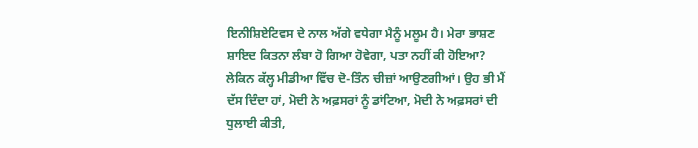ਇਨੀਸ਼ਿਏਟਿਵਸ ਦੇ ਨਾਲ ਅੱਗੇ ਵਧੇਗਾ ਮੈਨੂੰ ਮਲੂਮ ਹੈ। ਮੇਰਾ ਭਾਸ਼ਣ ਸ਼ਾਇਦ ਕਿਤਨਾ ਲੰਬਾ ਹੋ ਗਿਆ ਹੋਵੇਗਾ, ਪਤਾ ਨਹੀਂ ਕੀ ਹੋਇਆ? ਲੇਕਿਨ ਕੱਲ੍ਹ ਮੀਡੀਆ ਵਿੱਚ ਦੋ-ਤਿੰਨ ਚੀਜ਼ਾਂ ਆਉਣਗੀਆਂ। ਉਹ ਭੀ ਮੈਂ ਦੱਸ ਦਿੰਦਾ ਹਾਂ, ਮੋਦੀ ਨੇ ਅਫ਼ਸਰਾਂ ਨੂੰ ਡਾਂਟਿਆ, ਮੋਦੀ ਨੇ ਅਫ਼ਸਰਾਂ ਦੀ ਧੁਲਾਈ ਕੀਤੀ,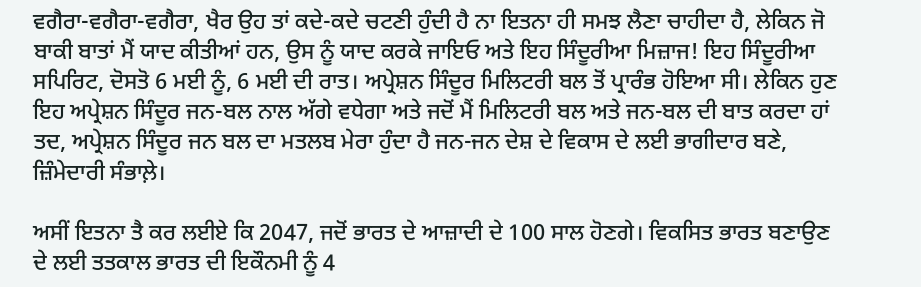ਵਗੈਰਾ-ਵਗੈਰਾ-ਵਗੈਰਾ, ਖੈਰ ਉਹ ਤਾਂ ਕਦੇ-ਕਦੇ ਚਟਣੀ ਹੁੰਦੀ ਹੈ ਨਾ ਇਤਨਾ ਹੀ ਸਮਝ ਲੈਣਾ ਚਾਹੀਦਾ ਹੈ, ਲੇਕਿਨ ਜੋ ਬਾਕੀ ਬਾਤਾਂ ਮੈਂ ਯਾਦ ਕੀਤੀਆਂ ਹਨ, ਉਸ ਨੂੰ ਯਾਦ ਕਰਕੇ ਜਾਇਓ ਅਤੇ ਇਹ ਸਿੰਦੂਰੀਆ ਮਿਜ਼ਾਜ! ਇਹ ਸਿੰਦੂਰੀਆ ਸਪਿਰਿਟ, ਦੋਸਤੋ 6 ਮਈ ਨੂੰ, 6 ਮਈ ਦੀ ਰਾਤ। ਅਪ੍ਰੇਸ਼ਨ ਸਿੰਦੂਰ ਮਿਲਿਟਰੀ ਬਲ ਤੋਂ ਪ੍ਰਾਰੰਭ ਹੋਇਆ ਸੀ। ਲੇਕਿਨ ਹੁਣ ਇਹ ਅਪ੍ਰੇਸ਼ਨ ਸਿੰਦੂਰ ਜਨ-ਬਲ ਨਾਲ ਅੱਗੇ ਵਧੇਗਾ ਅਤੇ ਜਦੋਂ ਮੈਂ ਮਿਲਿਟਰੀ ਬਲ ਅਤੇ ਜਨ-ਬਲ ਦੀ ਬਾਤ ਕਰਦਾ ਹਾਂ ਤਦ, ਅਪ੍ਰੇਸ਼ਨ ਸਿੰਦੂਰ ਜਨ ਬਲ ਦਾ ਮਤਲਬ ਮੇਰਾ ਹੁੰਦਾ ਹੈ ਜਨ-ਜਨ ਦੇਸ਼ ਦੇ ਵਿਕਾਸ ਦੇ ਲਈ ਭਾਗੀਦਾਰ ਬਣੇ, ਜ਼ਿੰਮੇਦਾਰੀ ਸੰਭਾਲ਼ੇ।

ਅਸੀਂ ਇਤਨਾ ਤੈ ਕਰ ਲਈਏ ਕਿ 2047, ਜਦੋਂ ਭਾਰਤ ਦੇ ਆਜ਼ਾਦੀ ਦੇ 100 ਸਾਲ ਹੋਣਗੇ। ਵਿਕਸਿਤ ਭਾਰਤ ਬਣਾਉਣ ਦੇ ਲਈ ਤਤਕਾਲ ਭਾਰਤ ਦੀ ਇਕੌਨਮੀ ਨੂੰ 4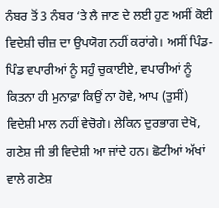ਨੰਬਰ ਤੋਂ 3 ਨੰਬਰ ‘ਤੇ ਲੈ ਜਾਣ ਦੇ ਲਈ ਹੁਣ ਅਸੀਂ ਕੋਈ ਵਿਦੇਸ਼ੀ ਚੀਜ਼ ਦਾ ਉਪਯੋਗ ਨਹੀਂ ਕਰਾਂਗੇ। ਅਸੀਂ ਪਿੰਡ-ਪਿੰਡ ਵਪਾਰੀਆਂ ਨੂੰ ਸਹੁੰ ਚੁਕਾਈਏ, ਵਪਾਰੀਆਂ ਨੂੰ ਕਿਤਨਾ ਹੀ ਮੁਨਾਫ਼ਾ ਕਿਉਂ ਨਾ ਹੋਵੇ, ਆਪ (ਤੁਸੀਂ) ਵਿਦੇਸ਼ੀ ਮਾਲ ਨਹੀਂ ਵੇਚੋਗੇ। ਲੇਕਿਨ ਦੁਰਭਾਗ ਦੇਖੋ, ਗਣੇਸ਼ ਜੀ ਭੀ ਵਿਦੇਸ਼ੀ ਆ ਜਾਂਦੇ ਹਨ। ਛੋਟੀਆਂ ਅੱਖਾਂ ਵਾਲੇ ਗਣੇਸ਼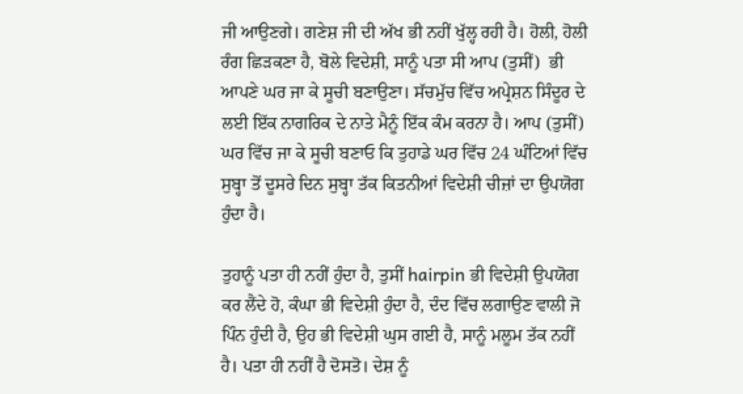ਜੀ ਆਉਣਗੇ। ਗਣੇਸ਼ ਜੀ ਦੀ ਅੱਖ ਭੀ ਨਹੀਂ ਖੁੱਲ੍ਹ ਰਹੀ ਹੈ। ਹੋਲੀ, ਹੋਲੀ ਰੰਗ ਛਿੜਕਣਾ ਹੈ, ਬੋਲੇ ਵਿਦੇਸ਼ੀ, ਸਾਨੂੰ ਪਤਾ ਸੀ ਆਪ (ਤੁਸੀਂ)  ਭੀ ਆਪਣੇ ਘਰ ਜਾ ਕੇ ਸੂਚੀ ਬਣਾਉਣਾ। ਸੱਚਮੁੱਚ ਵਿੱਚ ਅਪ੍ਰੇਸ਼ਨ ਸਿੰਦੂਰ ਦੇ ਲਈ ਇੱਕ ਨਾਗਰਿਕ ਦੇ ਨਾਤੇ ਮੈਨੂੰ ਇੱਕ ਕੰਮ ਕਰਨਾ ਹੈ। ਆਪ (ਤੁਸੀਂ)  ਘਰ ਵਿੱਚ ਜਾ ਕੇ ਸੂਚੀ ਬਣਾਓ ਕਿ ਤੁਹਾਡੇ ਘਰ ਵਿੱਚ 24 ਘੰਟਿਆਂ ਵਿੱਚ ਸੁਬ੍ਹਾ ਤੋਂ ਦੂਸਰੇ ਦਿਨ ਸੁਬ੍ਹਾ ਤੱਕ ਕਿਤਨੀਆਂ ਵਿਦੇਸ਼ੀ ਚੀਜ਼ਾਂ ਦਾ ਉਪਯੋਗ ਹੁੰਦਾ ਹੈ।

ਤੁਹਾਨੂੰ ਪਤਾ ਹੀ ਨਹੀਂ ਹੁੰਦਾ ਹੈ, ਤੁਸੀਂ hairpin ਭੀ ਵਿਦੇਸ਼ੀ ਉਪਯੋਗ ਕਰ ਲੈਂਦੇ ਹੋ, ਕੰਘਾ ਭੀ ਵਿਦੇਸ਼ੀ ਹੁੰਦਾ ਹੈ, ਦੰਦ ਵਿੱਚ ਲਗਾਉਣ ਵਾਲੀ ਜੋ ਪਿੰਨ ਹੁੰਦੀ ਹੈ, ਉਹ ਭੀ ਵਿਦੇਸ਼ੀ ਘੁਸ ਗਈ ਹੈ, ਸਾਨੂੰ ਮਲੂਮ ਤੱਕ ਨਹੀਂ ਹੈ। ਪਤਾ ਹੀ ਨਹੀਂ ਹੈ ਦੋਸਤੋ। ਦੇਸ਼ ਨੂੰ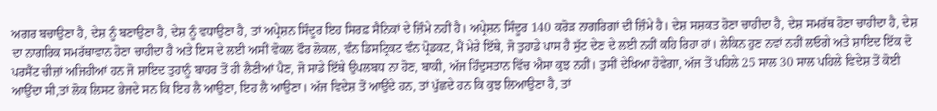ਅਗਰ ਬਚਾਉਣਾ ਹੈ, ਦੇਸ਼ ਨੂੰ ਬਣਾਉਣਾ ਹੈ, ਦੇਸ਼ ਨੂੰ ਵਧਾਉਣਾ ਹੈ, ਤਾਂ ਅਪ੍ਰੇਸ਼ਨ ਸਿੰਦੂਰ ਇਹ ਸਿਰਫ਼ ਸੈਨਿਕਾਂ ਦੇ ਜ਼ਿੰਮੇ ਨਹੀਂ ਹੈ। ਅਪ੍ਰੇਸ਼ਨ ਸਿੰਦੂਰ 140 ਕਰੋੜ ਨਾਗਰਿਗਾਂ ਦੀ ਜ਼ਿੰਮੇ ਹੈ। ਦੇਸ਼ ਸਸ਼ਕਤ ਹੋਣਾ ਚਾਹੀਦਾ ਹੈ, ਦੇਸ਼ ਸਮਰੱਥ ਹੋਣਾ ਚਾਹੀਦਾ ਹੈ, ਦੇਸ਼ ਦਾ ਨਾਗਰਿਕ ਸਮਰੱਥਾਵਾਨ ਹੋਣਾ ਚਾਹੀਦਾ ਹੈ ਅਤੇ ਇਸ ਦੇ ਲਈ ਅਸੀਂ ਵੋਕਲ ਫੌਰ ਲੋਕਲ, ਵੰਨ ਡਿਸਟ੍ਰਿਕਟ ਵੰਨ ਪ੍ਰੋਡਕਟ, ਮੈਂ ਮੇਰੇ ਇੱਥੇ, ਜੋ ਤੁਹਾਡੇ ਪਾਸ ਹੈ ਸੁੱਟ ਦੇਣ ਦੇ ਲਈ ਨਹੀਂ ਕਹਿ ਰਿਹਾ ਹਾਂ। ਲੇਕਿਨ ਹੁਣ ਨਵਾਂ ਨਹੀਂ ਲਓਗੇ ਅਤੇ ਸ਼ਾਇਦ ਇੱਕ ਦੋ ਪਰਸੈਂਟ ਚੀਜ਼ਾਂ ਅਜਿਹੀਆਂ ਹਨ ਜੋ ਸ਼ਾਇਦ ਤੁਹਾਨੂੰ ਬਾਹਰ ਤੋਂ ਹੀ ਲੈਣੀਆਂ ਪੈਣ, ਜੋ ਸਾਡੇ ਇੱਥੇ ਉਪਲਬਧ ਨਾ ਹੋਣ, ਬਾਕੀ, ਅੱਜ ਹਿੰਦੁਸਤਾਨ ਵਿੱਚ ਐਸਾ ਕੁਝ ਨਹੀਂ। ਤੁਸੀਂ ਦੇਖਿਆ ਹੋਵੇਗਾ, ਅੱਜ ਤੋਂ ਪਹਿਲੇ 25 ਸਾਲ 30 ਸਾਲ ਪਹਿਲੇ ਵਿਦੇਸ਼ ਤੋਂ ਕੋਈ ਆਉਂਦਾ ਸੀ,ਤਾਂ ਲੋਕ ਲਿਸਟ ਭੇਜਦੇ ਸਨ ਕਿ ਇਹ ਲੈ ਆਉਣਾ, ਇਹ ਲੈ ਆਉਣਾ। ਅੱਜ ਵਿਦੇਸ਼ ਤੋਂ ਆਉਂਦੇ ਹਨ, ਤਾਂ ਪੁੱਛਦੇ ਹਨ ਕਿ ਕੁਝ ਲਿਆਉਣਾ ਹੈ, ਤਾਂ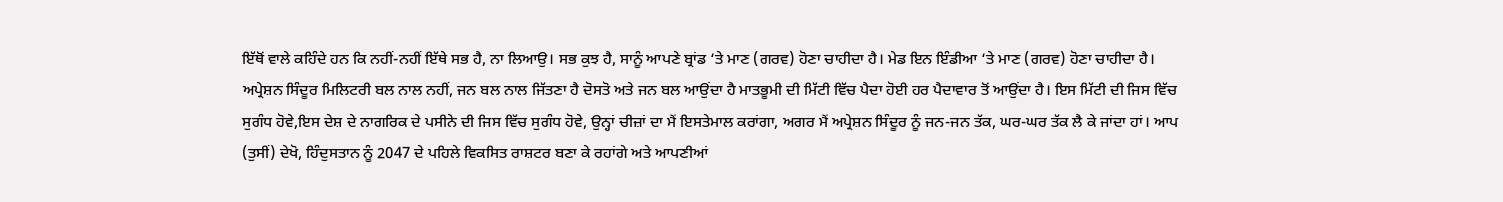ਇੱਥੋਂ ਵਾਲੇ ਕਹਿੰਦੇ ਹਨ ਕਿ ਨਹੀਂ-ਨਹੀਂ ਇੱਥੇ ਸਭ ਹੈ, ਨਾ ਲਿਆਉ। ਸਭ ਕੁਝ ਹੈ, ਸਾਨੂੰ ਆਪਣੇ ਬ੍ਰਾਂਡ ‘ਤੇ ਮਾਣ (ਗਰਵ) ਹੋਣਾ ਚਾਹੀਦਾ ਹੈ। ਮੇਡ ਇਨ ਇੰਡੀਆ ‘ਤੇ ਮਾਣ (ਗਰਵ) ਹੋਣਾ ਚਾਹੀਦਾ ਹੈ। ਅਪ੍ਰੇਸ਼ਨ ਸਿੰਦੂਰ ਮਿਲਿਟਰੀ ਬਲ ਨਾਲ ਨਹੀਂ, ਜਨ ਬਲ ਨਾਲ ਜਿੱਤਣਾ ਹੈ ਦੋਸਤੋ ਅਤੇ ਜਨ ਬਲ ਆਉਂਦਾ ਹੈ ਮਾਤਭੂਮੀ ਦੀ ਮਿੱਟੀ ਵਿੱਚ ਪੈਦਾ ਹੋਈ ਹਰ ਪੈਦਾਵਾਰ ਤੋਂ ਆਉਂਦਾ ਹੈ। ਇਸ ਮਿੱਟੀ ਦੀ ਜਿਸ ਵਿੱਚ ਸੁਗੰਧ ਹੋਵੇ,ਇਸ ਦੇਸ਼ ਦੇ ਨਾਗਰਿਕ ਦੇ ਪਸੀਨੇ ਦੀ ਜਿਸ ਵਿੱਚ ਸੁਗੰਧ ਹੋਵੇ, ਉਨ੍ਹਾਂ ਚੀਜ਼ਾਂ ਦਾ ਮੈਂ ਇਸਤੇਮਾਲ ਕਰਾਂਗਾ, ਅਗਰ ਮੈਂ ਅਪ੍ਰੇਸ਼ਨ ਸਿੰਦੂਰ ਨੂੰ ਜਨ-ਜਨ ਤੱਕ, ਘਰ-ਘਰ ਤੱਕ ਲੈ ਕੇ ਜਾਂਦਾ ਹਾਂ। ਆਪ (ਤੁਸੀਂ) ਦੇਖੋ, ਹਿੰਦੁਸਤਾਨ ਨੂੰ 2047 ਦੇ ਪਹਿਲੇ ਵਿਕਸਿਤ ਰਾਸ਼ਟਰ ਬਣਾ ਕੇ ਰਹਾਂਗੇ ਅਤੇ ਆਪਣੀਆਂ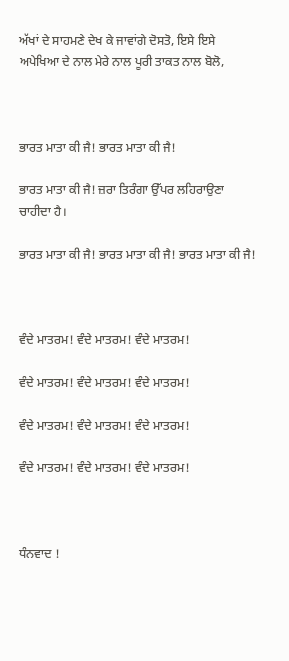ਅੱਖਾਂ ਦੇ ਸਾਹਮਣੇ ਦੇਖ ਕੇ ਜਾਵਾਂਗੇ ਦੋਸਤੋ, ਇਸੇ ਇਸੇ ਅਪੇਖਿਆ ਦੇ ਨਾਲ ਮੇਰੇ ਨਾਲ ਪੂਰੀ ਤਾਕਤ ਨਾਲ ਬੋਲੋ,



ਭਾਰਤ ਮਾਤਾ ਕੀ ਜੈ! ਭਾਰਤ ਮਾਤਾ ਕੀ ਜੈ!

ਭਾਰਤ ਮਾਤਾ ਕੀ ਜੈ! ਜ਼ਰਾ ਤਿਰੰਗਾ ਉੱਪਰ ਲਹਿਰਾਉਣਾ ਚਾਹੀਦਾ ਹੈ।

ਭਾਰਤ ਮਾਤਾ ਕੀ ਜੈ! ਭਾਰਤ ਮਾਤਾ ਕੀ ਜੈ! ਭਾਰਤ ਮਾਤਾ ਕੀ ਜੈ!



ਵੰਦੇ ਮਾਤਰਮ! ਵੰਦੇ ਮਾਤਰਮ! ਵੰਦੇ ਮਾਤਰਮ!

ਵੰਦੇ ਮਾਤਰਮ! ਵੰਦੇ ਮਾਤਰਮ! ਵੰਦੇ ਮਾਤਰਮ!

ਵੰਦੇ ਮਾਤਰਮ! ਵੰਦੇ ਮਾਤਰਮ! ਵੰਦੇ ਮਾਤਰਮ!

ਵੰਦੇ ਮਾਤਰਮ! ਵੰਦੇ ਮਾਤਰਮ! ਵੰਦੇ ਮਾਤਰਮ!



ਧੰਨਵਾਦ !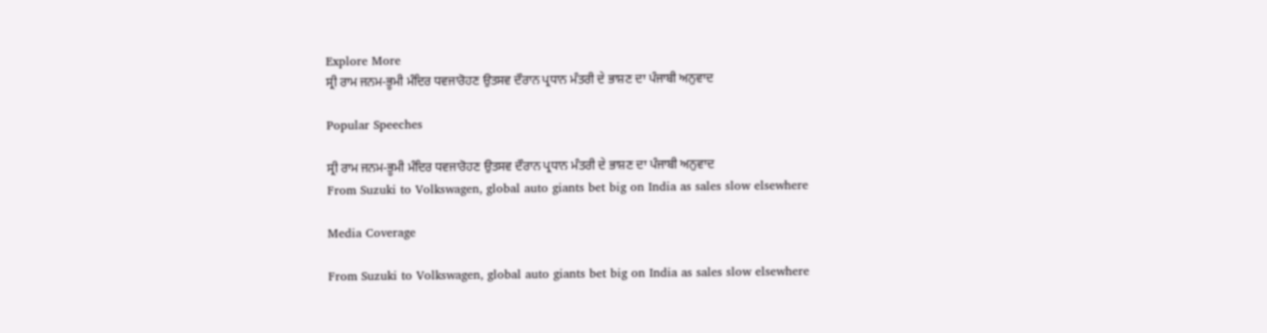Explore More
ਸ੍ਰੀ ਰਾਮ ਜਨਮ-ਭੂਮੀ ਮੰਦਿਰ ਧਵਜਾਰੋਹਣ ਉਤਸਵ ਦੌਰਾਨ ਪ੍ਰਧਾਨ ਮੰਤਰੀ ਦੇ ਭਾਸ਼ਣ ਦਾ ਪੰਜਾਬੀ ਅਨੁਵਾਦ

Popular Speeches

ਸ੍ਰੀ ਰਾਮ ਜਨਮ-ਭੂਮੀ ਮੰਦਿਰ ਧਵਜਾਰੋਹਣ ਉਤਸਵ ਦੌਰਾਨ ਪ੍ਰਧਾਨ ਮੰਤਰੀ ਦੇ ਭਾਸ਼ਣ ਦਾ ਪੰਜਾਬੀ ਅਨੁਵਾਦ
From Suzuki to Volkswagen, global auto giants bet big on India as sales slow elsewhere

Media Coverage

From Suzuki to Volkswagen, global auto giants bet big on India as sales slow elsewhere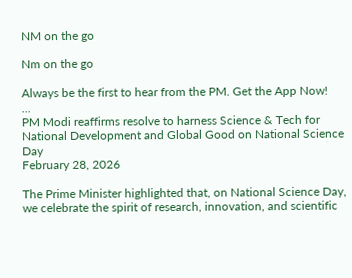NM on the go

Nm on the go

Always be the first to hear from the PM. Get the App Now!
...
PM Modi reaffirms resolve to harness Science & Tech for National Development and Global Good on National Science Day
February 28, 2026

The Prime Minister highlighted that, on National Science Day, we celebrate the spirit of research, innovation, and scientific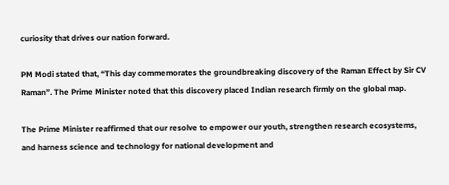curiosity that drives our nation forward.

PM Modi stated that, “This day commemorates the groundbreaking discovery of the Raman Effect by Sir CV Raman”. The Prime Minister noted that this discovery placed Indian research firmly on the global map.

The Prime Minister reaffirmed that our resolve to empower our youth, strengthen research ecosystems, and harness science and technology for national development and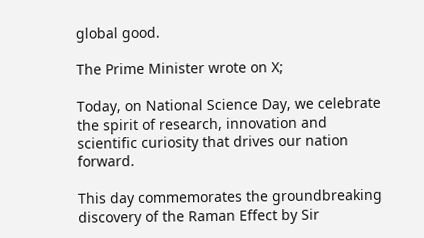global good.

The Prime Minister wrote on X;

Today, on National Science Day, we celebrate the spirit of research, innovation and scientific curiosity that drives our nation forward.

This day commemorates the groundbreaking discovery of the Raman Effect by Sir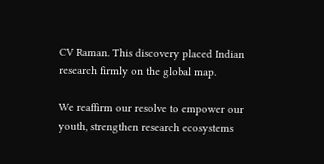CV Raman. This discovery placed Indian research firmly on the global map.

We reaffirm our resolve to empower our youth, strengthen research ecosystems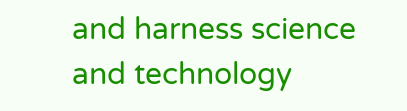and harness science and technology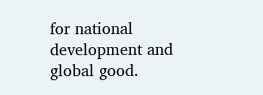for national development and global good.